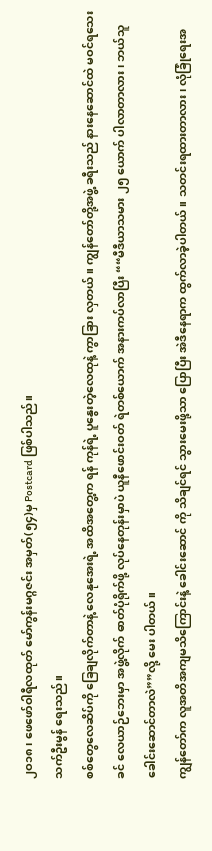၂ဝ၁၈၊ ဖေဖော်ဝါရီလထုတ် မော်ကွန်းမဂ္ဂဇင်း အမှတ်(၅၄)မှ Postcard ဖြစ်ပါသည်။
သက်ဦးမွန် ရေးသည်။
စစ်တွေလေဆိပ်ကို ခြေချလိုက်တာနဲ့ လေနုအေးရဲ့ အထိအတွေ့က ရန် ကုန်ရဲ့ ပူနွေးတဲ့လေထုနဲ့ ကွာခြား လှတယ်။ ကျွန်တော်တို့အဖွဲ့ ခရီးသည် နားနေဆောင်ထဲ မဝင်ရသေးခင် လေယာဉ်ဘေးမှာ အဖွဲ့လိုက် ဓာတ်ပုံရိုက်ဖို့ လုပ်နေတုန်းမှာပဲ ယူနီဖောင်းဝတ် ရဲတစ်ယောက် အနားကပ်လာပြီး ““မီဒီယာသမား ၂၅ ယောက် ပါလာတာလား၊ ဘယ်သူခေါင်းဆောင်တာလဲ””လို့ မေး ပါတယ်။
ကျွန်တော်က လူအတိအကျမသိကြောင်းနဲ့ ခေါင်းဆောင် ကို သိချင်ရင် သွားမေးဖို့သာ ပြောပြီး အဲဒီနေရာက ထွက်လာခဲ့ပါတယ်။ သတင်းရထားတာလား၊ လုံခြုံရေးအ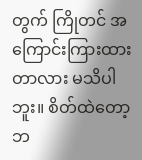တွက် ကြိုတင် အကြောင်းကြားထားတာလား မသိပါဘူး။ စိတ်ထဲတော့ ဘ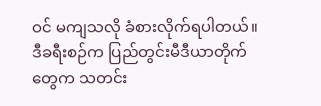ဝင် မကျသလို ခံစားလိုက်ရပါတယ်။
ဒီခရီးစဉ်က ပြည်တွင်းမီဒီယာတိုက်တွေက သတင်း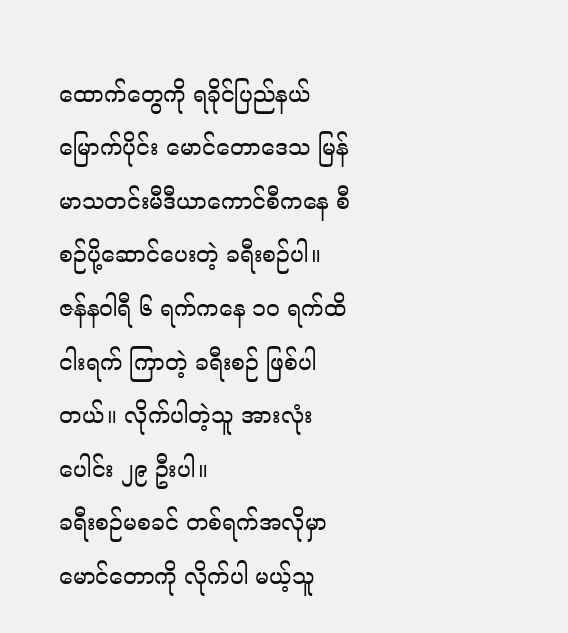ထောက်တွေကို ရခိုင်ပြည်နယ်မြောက်ပိုင်း မောင်တောဒေသ မြန်မာသတင်းမီဒီယာကောင်စီကနေ စီစဉ်ပို့ဆောင်ပေးတဲ့ ခရီးစဉ်ပါ။ ဇန်နဝါရီ ၆ ရက်ကနေ ၁၀ ရက်ထိ ငါးရက် ကြာတဲ့ ခရီးစဉ် ဖြစ်ပါတယ်။ လိုက်ပါတဲ့သူ အားလုံးပေါင်း ၂၉ ဦးပါ။
ခရီးစဉ်မစခင် တစ်ရက်အလိုမှာ မောင်တောကို လိုက်ပါ မယ့်သူ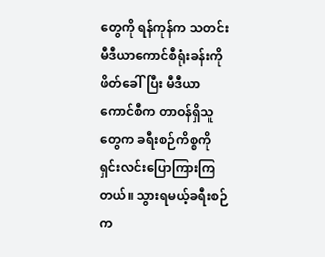တွေကို ရန်ကုန်က သတင်းမီဒီယာကောင်စီရုံးခန်းကို ဖိတ်ခေါ်ပြီး မီဒီယာကောင်စီက တာဝန်ရှိသူတွေက ခရီးစဉ်ကိစ္စကို ရှင်းလင်းပြောကြားကြတယ်။ သွားရမယ့်ခရီးစဉ်က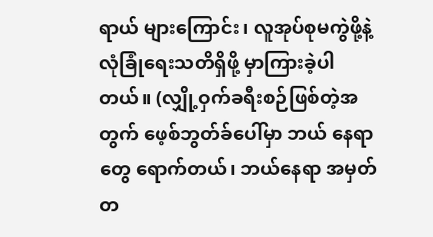ရာယ် များကြောင်း၊ လူအုပ်စုမကွဲဖို့နဲ့ လုံခြုံရေးသတိရှိဖို့ မှာကြားခဲ့ပါ တယ်။ (လျှို့ဝှက်ခရီးစဉ်ဖြစ်တဲ့အတွက် ဖေ့စ်ဘွတ်ခ်ပေါ်မှာ ဘယ် နေရာတွေ ရောက်တယ်၊ ဘယ်နေရာ အမှတ်တ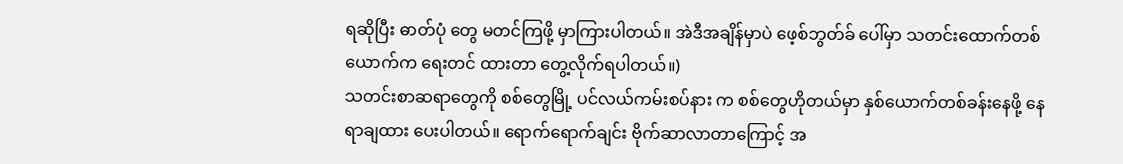ရဆိုပြီး ဓာတ်ပုံ တွေ မတင်ကြဖို့ မှာကြားပါတယ်။ အဲဒီအချိန်မှာပဲ ဖေ့စ်ဘွတ်ခ် ပေါ်မှာ သတင်းထောက်တစ်ယောက်က ရေးတင် ထားတာ တွေ့လိုက်ရပါတယ်။)
သတင်းစာဆရာတွေကို စစ်တွေမြို့ ပင်လယ်ကမ်းစပ်နား က စစ်တွေဟိုတယ်မှာ နှစ်ယောက်တစ်ခန်းနေဖို့ နေရာချထား ပေးပါတယ်။ ရောက်ရောက်ချင်း ဗိုက်ဆာလာတာကြောင့် အ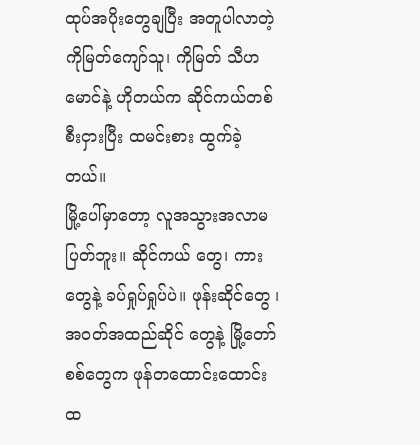ထုပ်အပိုးတွေချပြီး အတူပါလာတဲ့ ကိုမြတ်ကျော်သူ၊ ကိုမြတ် သီဟမောင်နဲ့ ဟိုတယ်က ဆိုင်ကယ်တစ်စီးငှားပြီး ထမင်းစား ထွက်ခဲ့တယ်။
မြို့ပေါ်မှာတော့ လူအသွားအလာမပြတ်ဘူး။ ဆိုင်ကယ် တွေ၊ ကားတွေနဲ့ ခပ်ရှုပ်ရှုပ်ပဲ။ ဖုန်းဆိုင်တွေ ၊ အဝတ်အထည်ဆိုင် တွေနဲ့ မြို့တော်စစ်တွေက ဖုန်တထောင်းထောင်းထ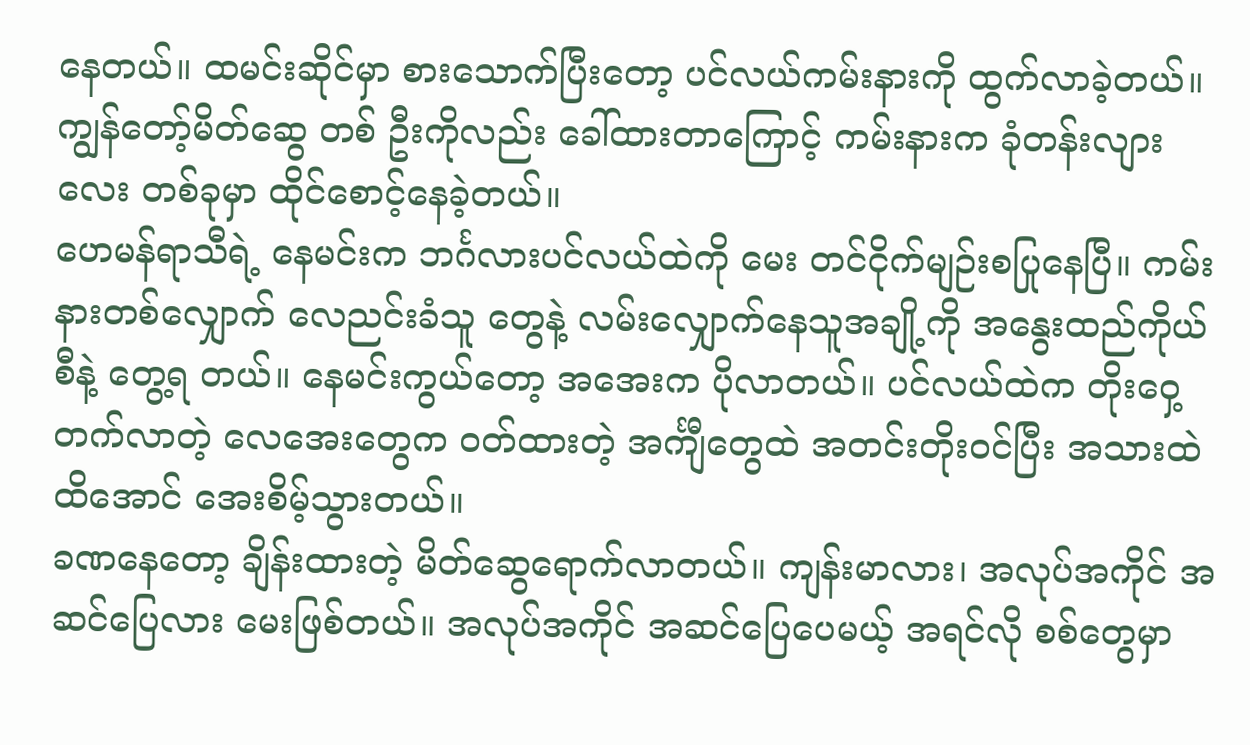နေတယ်။ ထမင်းဆိုင်မှာ စားသောက်ပြီးတော့ ပင်လယ်ကမ်းနားကို ထွက်လာခဲ့တယ်။ ကျွန်တော့်မိတ်ဆွေ တစ် ဦးကိုလည်း ခေါ်ထားတာကြောင့် ကမ်းနားက ခုံတန်းလျားလေး တစ်ခုမှာ ထိုင်စောင့်နေခဲ့တယ်။
ဟေမန်ရာသီရဲ့ နေမင်းက ဘင်္ဂလားပင်လယ်ထဲကို မေး တင်ငိုက်မျဉ်းစပြုနေပြီ။ ကမ်းနားတစ်လျှောက် လေညင်းခံသူ တွေနဲ့ လမ်းလျှောက်နေသူအချို့ကို အနွေးထည်ကိုယ်စီနဲ့ တွေ့ရ တယ်။ နေမင်းကွယ်တော့ အအေးက ပိုလာတယ်။ ပင်လယ်ထဲက တိုးဝှေ့တက်လာတဲ့ လေအေးတွေက ဝတ်ထားတဲ့ အင်္ကျီတွေထဲ အတင်းတိုးဝင်ပြီး အသားထဲထိအောင် အေးစိမ့်သွားတယ်။
ခဏနေတော့ ချိန်းထားတဲ့ မိတ်ဆွေရောက်လာတယ်။ ကျန်းမာလား၊ အလုပ်အကိုင် အဆင်ပြေလား မေးဖြစ်တယ်။ အလုပ်အကိုင် အဆင်ပြေပေမယ့် အရင်လို စစ်တွေမှာ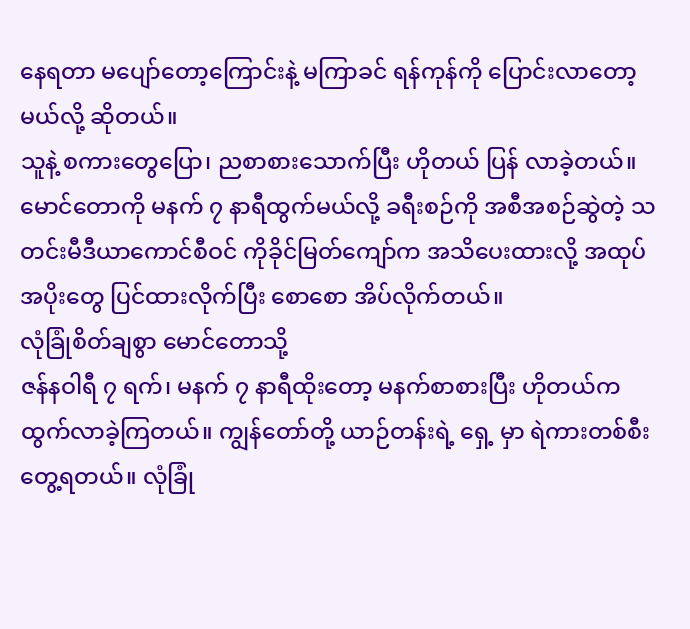နေရတာ မပျော်တော့ကြောင်းနဲ့ မကြာခင် ရန်ကုန်ကို ပြောင်းလာတော့ မယ်လို့ ဆိုတယ်။
သူနဲ့ စကားတွေပြော၊ ညစာစားသောက်ပြီး ဟိုတယ် ပြန် လာခဲ့တယ်။ မောင်တောကို မနက် ၇ နာရီထွက်မယ်လို့ ခရီးစဉ်ကို အစီအစဉ်ဆွဲတဲ့ သတင်းမီဒီယာကောင်စီဝင် ကိုခိုင်မြတ်ကျော်က အသိပေးထားလို့ အထုပ်အပိုးတွေ ပြင်ထားလိုက်ပြီး စောစော အိပ်လိုက်တယ်။
လုံခြုံစိတ်ချစွာ မောင်တောသို့
ဇန်နဝါရီ ၇ ရက်၊ မနက် ၇ နာရီထိုးတော့ မနက်စာစားပြီး ဟိုတယ်က ထွက်လာခဲ့ကြတယ်။ ကျွန်တော်တို့ ယာဉ်တန်းရဲ့ ရှေ့ မှာ ရဲကားတစ်စီး တွေ့ရတယ်။ လုံခြုံ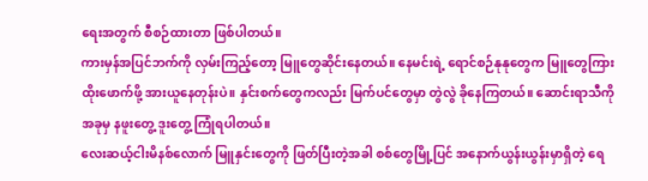ရေးအတွက် စီစဉ်ထားတာ ဖြစ်ပါတယ်။
ကားမှန်အပြင်ဘက်ကို လှမ်းကြည့်တော့ မြူတွေဆိုင်းနေတယ်။ နေမင်းရဲ့ ရောင်စဉ်နုနုတွေက မြူတွေကြား ထိုးဖောက်ဖို့ အားယူနေတုန်းပဲ။ နှင်းစက်တွေကလည်း မြက်ပင်တွေမှာ တွဲလွဲ ခိုနေကြတယ်။ ဆောင်းရာသီကို အခုမှ နဖူးတွေ့ ဒူးတွေ့ ကြုံရပါတယ်။
လေးဆယ့်ငါးမိနစ်လောက် မြူနှင်းတွေကို ဖြတ်ပြီးတဲ့အခါ စစ်တွေမြို့ပြင် အနောက်ယွန်းယွန်းမှာရှိတဲ့ ရေ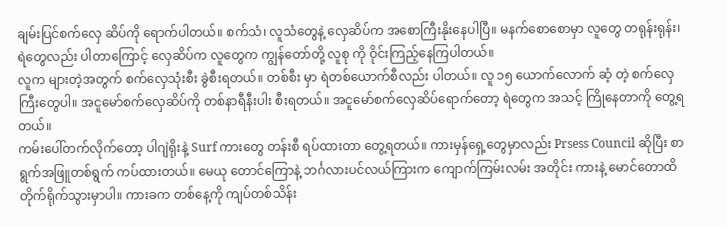ချမ်းပြင်စက်လှေ ဆိပ်ကို ရောက်ပါတယ်။ စက်သံ၊ လူသံတွေနဲ့ လှေဆိပ်က အစောကြီးနိုးနေပါပြီ။ မနက်စောစောမှာ လူတွေ တရုန်းရုန်း၊ ရဲတွေလည်း ပါတာကြောင့် လှေဆိပ်က လူတွေက ကျွန်တော်တို့ လူစု ကို ဝိုင်းကြည့်နေကြပါတယ်။
လူက များတဲ့အတွက် စက်လှေသုံးစီး ခွဲစီးရတယ်။ တစ်စီး မှာ ရဲတစ်ယောက်စီလည်း ပါတယ်။ လူ ၁၅ ယောက်လောက် ဆံ့ တဲ့ စက်လှေကြီးတွေပါ။ အငူမော်စက်လှေဆိပ်ကို တစ်နာရီနီးပါး စီးရတယ်။ အငူမော်စက်လှေဆိပ်ရောက်တော့ ရဲတွေက အသင့် ကြိုနေတာကို တွေ့ရတယ်။
ကမ်းပေါ်တက်လိုက်တော့ ပါဂျဲရိုးနဲ့ Surf ကားတွေ တန်းစီ ရပ်ထားတာ တွေ့ရတယ်။ ကားမှန်ရှေ့တွေမှာလည်း Prsess Council ဆိုပြီး စာရွက်အဖြူတစ်ရွက် ကပ်ထားတယ်။ မေယု တောင်ကြောနဲ့ ဘင်္ဂလားပင်လယ်ကြားက ကျောက်ကြမ်းလမ်း အတိုင်း ကားနဲ့ မောင်တောထိ တိုက်ရိုက်သွားမှာပါ။ ကားခက တစ်နေ့ကို ကျပ်တစ်သိန်း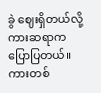ခွဲ ဈေးရှိတယ်လို့ ကားဆရာက ပြောပြတယ်။
ကားတစ်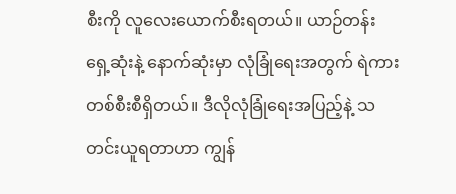စီးကို လူလေးယောက်စီးရတယ်။ ယာဉ်တန်း ရှေ့ဆုံးနဲ့ နောက်ဆုံးမှာ လုံခြုံရေးအတွက် ရဲကားတစ်စီးစီရှိတယ်။ ဒီလိုလုံခြုံရေးအပြည့်နဲ့ သတင်းယူရတာဟာ ကျွန်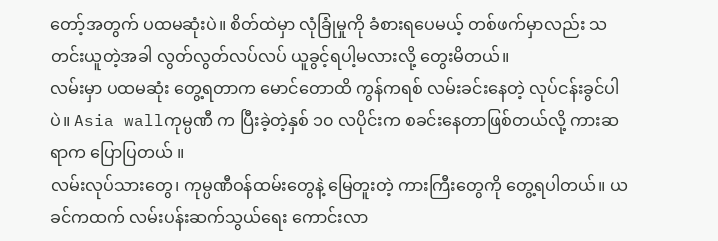တော့်အတွက် ပထမဆုံးပဲ။ စိတ်ထဲမှာ လုံခြုံမှုကို ခံစားရပေမယ့် တစ်ဖက်မှာလည်း သတင်းယူတဲ့အခါ လွတ်လွတ်လပ်လပ် ယူခွင့်ရပါ့မလားလို့ တွေးမိတယ်။
လမ်းမှာ ပထမဆုံး တွေ့ရတာက မောင်တောထိ ကွန်ကရစ် လမ်းခင်းနေတဲ့ လုပ်ငန်းခွင်ပါပဲ။ Asia wallကုမ္ပဏီ က ပြီးခဲ့တဲ့နှစ် ၁၀ လပိုင်းက စခင်းနေတာဖြစ်တယ်လို့ ကားဆရာက ပြောပြတယ် ။
လမ်းလုပ်သားတွေ၊ ကုမ္ပဏီဝန်ထမ်းတွေနဲ့ မြေတူးတဲ့ ကားကြီးတွေကို တွေ့ရပါတယ်။ ယခင်ကထက် လမ်းပန်းဆက်သွယ်ရေး ကောင်းလာ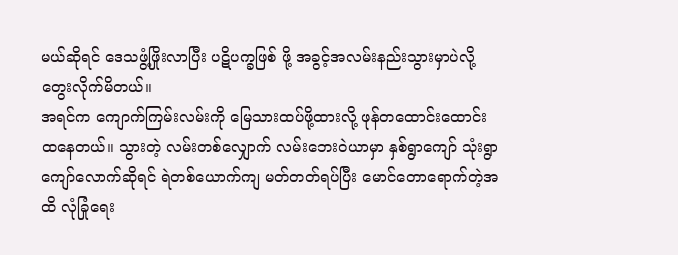မယ်ဆိုရင် ဒေသဖွံ့ဖြိုးလာပြီး ပဋိပက္ခဖြစ် ဖို့ အခွင့်အလမ်းနည်းသွားမှာပဲလို့ တွေးလိုက်မိတယ်။
အရင်က ကျောက်ကြမ်းလမ်းကို မြေသားထပ်ဖို့ထားလို့ ဖုန်တထောင်းထောင်းထနေတယ်။ သွားတဲ့ လမ်းတစ်လျှောက် လမ်းဘေးဝဲယာမှာ နှစ်ရွာကျော် သုံးရွာကျော်လောက်ဆိုရင် ရဲတစ်ယောက်ကျ မတ်တတ်ရပ်ပြီး မောင်တောရောက်တဲ့အထိ လုံခြုံရေး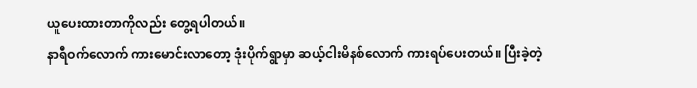ယူပေးထားတာကိုလည်း တွေ့ရပါတယ်။
နာရီဝက်လောက် ကားမောင်းလာတော့ ဒုံးပိုက်ရွာမှာ ဆယ့်ငါးမိနစ်လောက် ကားရပ်ပေးတယ်။ ပြီးခဲ့တဲ့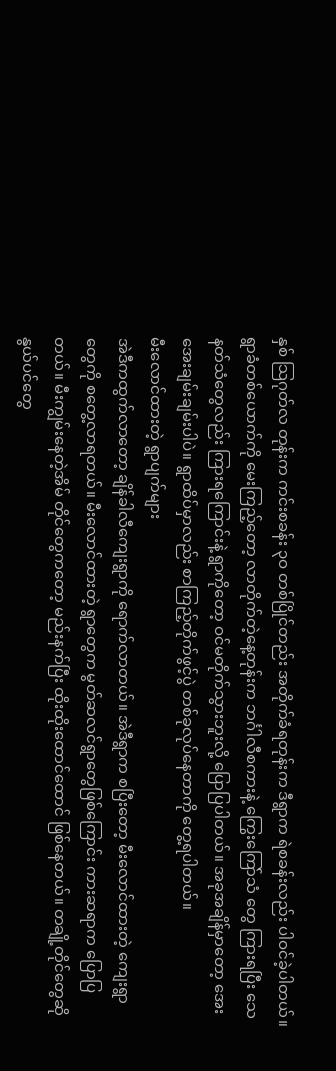နှစ် သြဂုတ်လ တုန်းက ကင်းစခန်း ၃ဝ တစ်ပြိုင်တည်း အတိုက်ခံရတုန်းက ဒီရွာက ရဲစခန်းလည်း ပါဝင်ခဲ့ပါတယ်။ ရွာခံတစ်ယောက်ကို မေးကြည့်တော့ လာတိုက်တဲ့နေ့တုန်းက ဘင်္ဂါလီစကားနဲ့ ကြွေးကြော်သံ တွေ ကြားရပြီး သေနတ်သံတွေလည်း ကြားရကြောင်းနဲ့ ရွာကိုတော့ ဝင်မတိုက်သွားဘူးလို့ ပြောပြပါတယ်။ အခုအချိန်မှာတော့ အေးအေးချမ်းချမ်းပါပဲ။ ရွာထိပ်မှာလည်း စာကြည့်တိုက်ဖွင့်ပွဲ တစ်ခုလုပ်နေတာကို တွေ့ရပါတယ်။
မီးလောင်ထားတဲ့ ရွာပျက်များ
အဲဒီကထွက်လာတော့ ချိန်ခါလီကျေးရွာကို ရောက်လာတယ်။ အဲဒီရွာက စပြီးတော့ မီးလောင်ထားတဲ့ ကျေးရွာတွေကို စတွေ့လာရတယ်။ မီးလောင်ထားတဲ့ ရွာတွေက မွတ်ဆလင်ရွာတွေဖြစ်ကြောင်း ကားဆရာက ပြောပြတယ်။ မီးကျွမ်းနေတဲ့အိမ် တိုင်တွေကတော့ မည်းနက်ပြီး ထိုးထိုးထောင်ထောင် ဖြစ်နေတယ်။ တချို့တိုင်တွေဆို နွယ်ပင်တွေ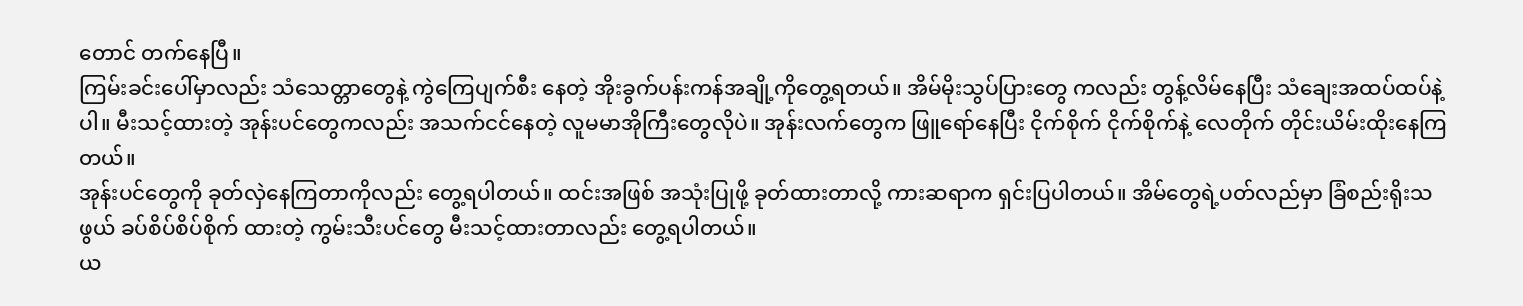တောင် တက်နေပြီ။
ကြမ်းခင်းပေါ်မှာလည်း သံသေတ္တာတွေနဲ့ ကွဲကြေပျက်စီး နေတဲ့ အိုးခွက်ပန်းကန်အချို့ကိုတွေ့ရတယ်။ အိမ်မိုးသွပ်ပြားတွေ ကလည်း တွန့်လိမ်နေပြီး သံချေးအထပ်ထပ်နဲ့ပါ။ မီးသင့်ထားတဲ့ အုန်းပင်တွေကလည်း အသက်ငင်နေတဲ့ လူမမာအိုကြီးတွေလိုပဲ။ အုန်းလက်တွေက ဖြူရော်နေပြီး ငိုက်စိုက် ငိုက်စိုက်နဲ့ လေတိုက် တိုင်းယိမ်းထိုးနေကြတယ်။
အုန်းပင်တွေကို ခုတ်လှဲနေကြတာကိုလည်း တွေ့ရပါတယ်။ ထင်းအဖြစ် အသုံးပြုဖို့ ခုတ်ထားတာလို့ ကားဆရာက ရှင်းပြပါတယ်။ အိမ်တွေရဲ့ပတ်လည်မှာ ခြံစည်းရိုးသဖွယ် ခပ်စိပ်စိပ်စိုက် ထားတဲ့ ကွမ်းသီးပင်တွေ မီးသင့်ထားတာလည်း တွေ့ရပါတယ်။
ယ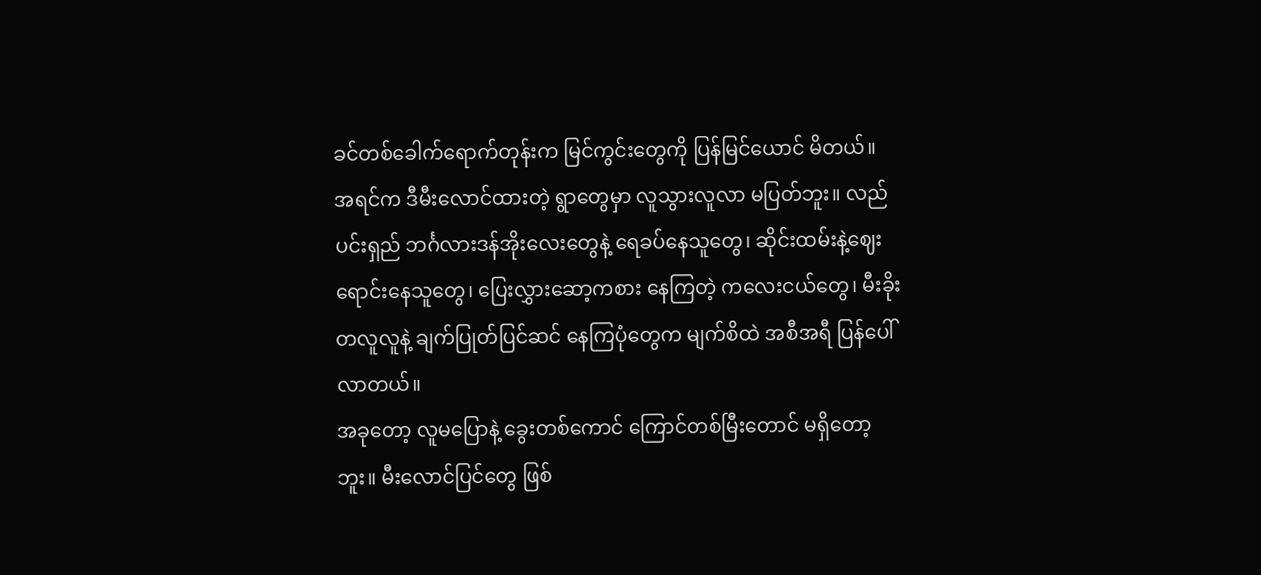ခင်တစ်ခေါက်ရောက်တုန်းက မြင်ကွင်းတွေကို ပြန်မြင်ယောင် မိတယ်။
အရင်က ဒီမီးလောင်ထားတဲ့ ရွာတွေမှာ လူသွားလူလာ မပြတ်ဘူး။ လည်ပင်းရှည် ဘင်္ဂလားဒန်အိုးလေးတွေနဲ့ ရေခပ်နေသူတွေ၊ ဆိုင်းထမ်းနဲ့ဈေးရောင်းနေသူတွေ၊ ပြေးလွှားဆော့ကစား နေကြတဲ့ ကလေးငယ်တွေ၊ မီးခိုးတလူလူနဲ့ ချက်ပြုတ်ပြင်ဆင် နေကြပုံတွေက မျက်စိထဲ အစီအရီ ပြန်ပေါ်လာတယ်။
အခုတော့ လူမပြောနဲ့ ခွေးတစ်ကောင် ကြောင်တစ်မြီးတောင် မရှိတော့ဘူး။ မီးလောင်ပြင်တွေ ဖြစ်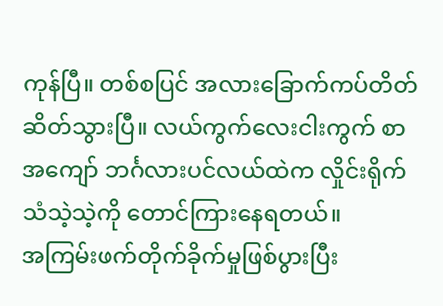ကုန်ပြီ။ တစ်စပြင် အလားခြောက်ကပ်တိတ်ဆိတ်သွားပြီ။ လယ်ကွက်လေးငါးကွက် စာ အကျော် ဘင်္ဂလားပင်လယ်ထဲက လှိုင်းရိုက်သံသဲ့သဲ့ကို တောင်ကြားနေရတယ်။
အကြမ်းဖက်တိုက်ခိုက်မှုဖြစ်ပွားပြီး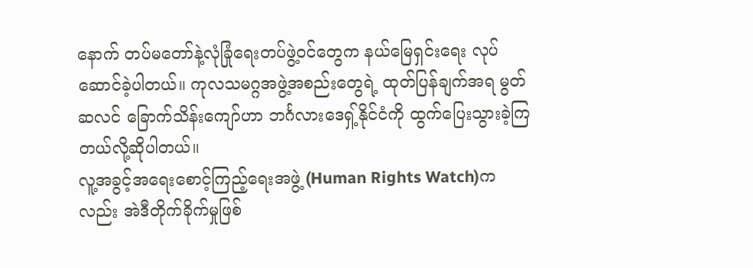နောက် တပ်မတော်နဲ့လုံခြုံရေးတပ်ဖွဲ့ဝင်တွေက နယ်မြေရှင်းရေး လုပ်ဆောင်ခဲ့ပါတယ်။ ကုလသမဂ္ဂအဖွဲ့အစည်းတွေရဲ့ ထုတ်ပြန်ချက်အရ မွတ်ဆလင် ခြောက်သိန်းကျော်ဟာ ဘင်္ဂလားဒေရှ့်နိုင်ငံကို ထွက်ပြေးသွားခဲ့ကြတယ်လို့ဆိုပါတယ်။
လူ့အခွင့်အရေးစောင့်ကြည့်ရေးအဖွဲ့ (Human Rights Watch)ကလည်း အဲဒီတိုက်ခိုက်မှုဖြစ်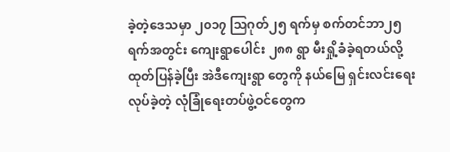ခဲ့တဲ့ဒေသမှာ ၂၀၁၇ သြဂုတ်၂၅ ရက်မှ စက်တင်ဘာ၂၅ ရက်အတွင်း ကျေးရွာပေါင်း ၂၈၈ ရွာ မီးရှို့ခံခဲ့ရတယ်လို့ ထုတ်ပြန်ခဲ့ပြီး အဲဒီကျေးရွာ တွေကို နယ်မြေ ရှင်းလင်းရေးလုပ်ခဲ့တဲ့ လုံခြုံရေးတပ်ဖွဲ့ဝင်တွေက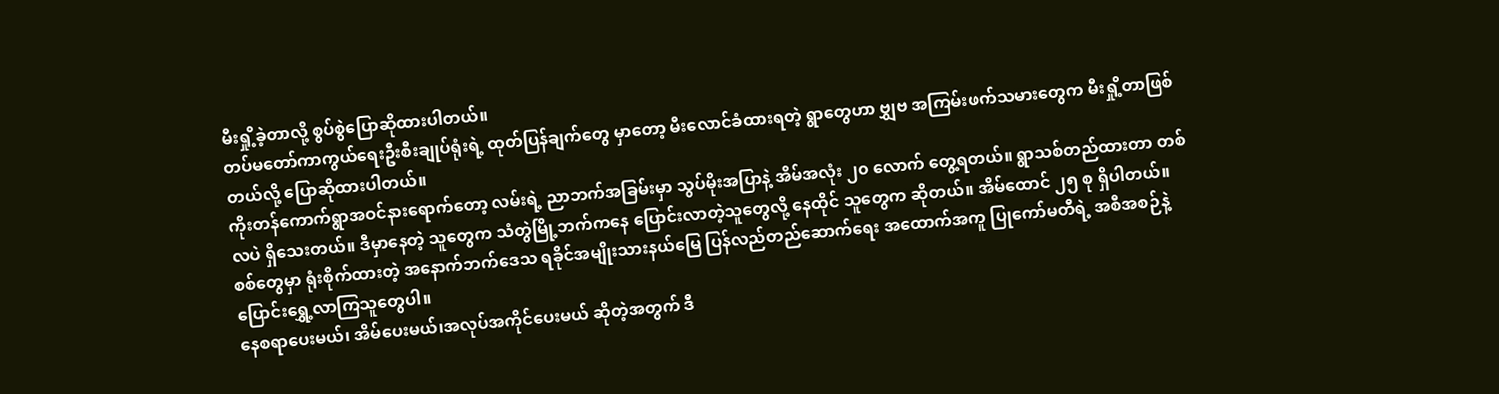မီးရှို့ခဲ့တာလို့ စွပ်စွဲပြောဆိုထားပါတယ်။
တပ်မတော်ကာကွယ်ရေးဦးစီးချုပ်ရုံးရဲ့ ထုတ်ပြန်ချက်တွေ မှာတော့ မီးလောင်ခံထားရတဲ့ ရွာတွေဟာ ဗျွှဗ အကြမ်းဖက်သမားတွေက မီးရှို့တာဖြစ်တယ်လို့ ပြောဆိုထားပါတယ်။
ကိုးတန်ကောက်ရွာအဝင်နားရောက်တော့ လမ်းရဲ့ ညာဘက်အခြမ်းမှာ သွပ်မိုးအပြာနဲ့ အိမ်အလုံး ၂၀ လောက် တွေ့ရတယ်။ ရွာသစ်တည်ထားတာ တစ်လပဲ ရှိသေးတယ်။ ဒီမှာနေတဲ့ သူတွေက သံတွဲမြို့ဘက်ကနေ ပြောင်းလာတဲ့သူတွေလို့ နေထိုင် သူတွေက ဆိုတယ်။ အိမ်ထောင် ၂၅ စု ရှိပါတယ်။
စစ်တွေမှာ ရုံးစိုက်ထားတဲ့ အနောက်ဘက်ဒေသ ရခိုင်အမျိုးသားနယ်မြေ ပြန်လည်တည်ဆောက်ရေး အထောက်အကူ ပြုကော်မတီရဲ့ အစီအစဉ်နဲ့ ပြောင်းရွှေ့လာကြသူတွေပါ။
နေစရာပေးမယ်၊ အိမ်ပေးမယ်၊အလုပ်အကိုင်ပေးမယ် ဆိုတဲ့အတွက် ဒီ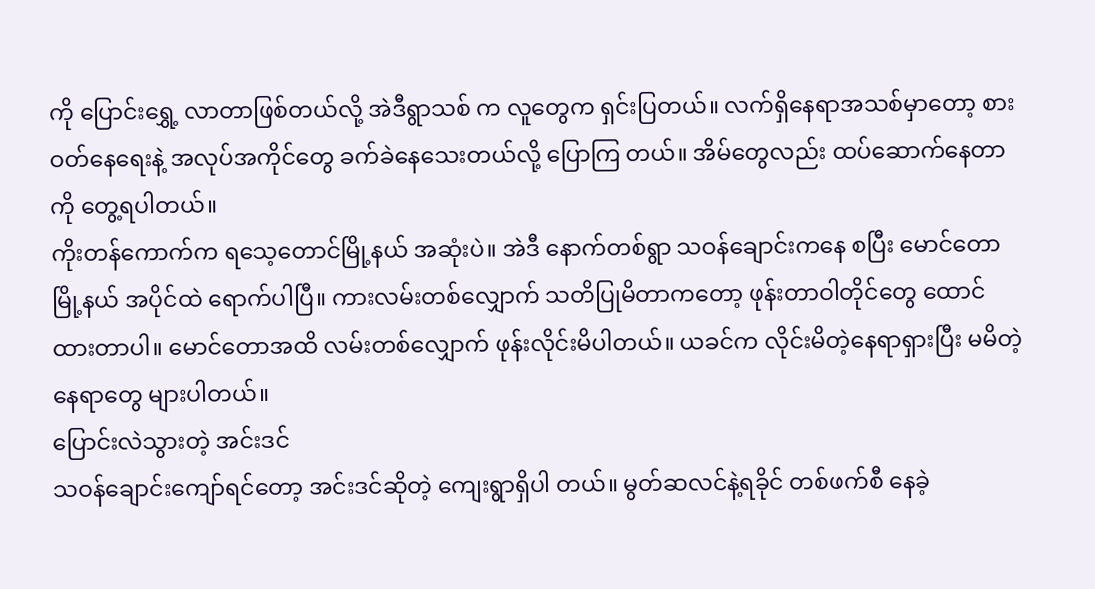ကို ပြောင်းရွှေ့ လာတာဖြစ်တယ်လို့ အဲဒီရွာသစ် က လူတွေက ရှင်းပြတယ်။ လက်ရှိနေရာအသစ်မှာတော့ စားဝတ်နေရေးနဲ့ အလုပ်အကိုင်တွေ ခက်ခဲနေသေးတယ်လို့ ပြောကြ တယ်။ အိမ်တွေလည်း ထပ်ဆောက်နေတာကို တွေ့ရပါတယ်။
ကိုးတန်ကောက်က ရသေ့တောင်မြို့နယ် အဆုံးပဲ။ အဲဒီ နောက်တစ်ရွာ သဝန်ချောင်းကနေ စပြီး မောင်တောမြို့နယ် အပိုင်ထဲ ရောက်ပါပြီ။ ကားလမ်းတစ်လျှောက် သတိပြုမိတာကတော့ ဖုန်းတာဝါတိုင်တွေ ထောင်ထားတာပါ။ မောင်တောအထိ လမ်းတစ်လျှောက် ဖုန်းလိုင်းမိပါတယ်။ ယခင်က လိုင်းမိတဲ့နေရာရှားပြီး မမိတဲ့ နေရာတွေ များပါတယ်။
ပြောင်းလဲသွားတဲ့ အင်းဒင်
သဝန်ချောင်းကျော်ရင်တော့ အင်းဒင်ဆိုတဲ့ ကျေးရွာရှိပါ တယ်။ မွတ်ဆလင်နဲ့ရခိုင် တစ်ဖက်စီ နေခဲ့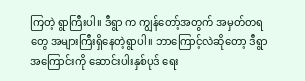ကြတဲ့ ရွာကြီးပါ။ ဒီရွာ က ကျွန်တော့်အတွက် အမှတ်တရတွေ အများကြီးရှိနေတဲ့ရွာပါ။ ဘာကြောင့်လဲဆိုတော့ ဒီရွာအကြောင်းကို ဆောင်းပါးနှစ်ပုဒ် ရေး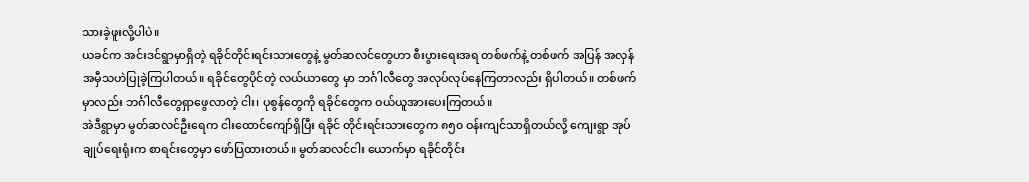သားခဲ့ဖူးလို့ပါပဲ။
ယခင်က အင်းဒင်ရွာမှာရှိတဲ့ ရခိုင်တိုင်းရင်းသားတွေနဲ့ မွတ်ဆလင်တွေဟာ စီးပွားရေးအရ တစ်ဖက်နဲ့ တစ်ဖက် အပြန် အလှန် အမှီသဟဲပြုခဲ့ကြပါတယ်။ ရခိုင်တွေပိုင်တဲ့ လယ်ယာတွေ မှာ ဘင်္ဂါလီတွေ အလုပ်လုပ်နေကြတာလည်း ရှိပါတယ်။ တစ်ဖက် မှာလည်း ဘင်္ဂါလီတွေရှာဖွေလာတဲ့ ငါး၊ ပုစွန်တွေကို ရခိုင်တွေက ဝယ်ယူအားပေးကြတယ်။
အဲဒီရွာမှာ မွတ်ဆလင်ဦးရေက ငါးထောင်ကျော်ရှိပြီး ရခိုင် တိုင်းရင်းသားတွေက ၈၅၀ ဝန်းကျင်သာရှိတယ်လို့ ကျေးရွာ အုပ် ချုပ်ရေးရုံးက စာရင်းတွေမှာ ဖော်ပြထားတယ်။ မွတ်ဆလင်ငါး ယောက်မှာ ရခိုင်တိုင်း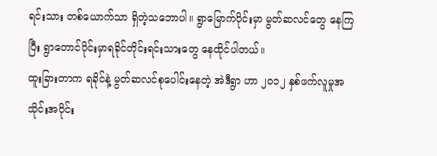ရင်းသား တစ်ယောက်သာ ရှိတဲ့သဘောပါ။ ရွာမြောက်ပိုင်းမှာ မွတ်ဆလင်တွေ နေကြပြီး ရွာတောင်ပိုင်းမှာရခိုင်တိုင်းရင်းသားတွေ နေထိုင်ပါတယ်။
ထူးခြားတာက ရခိုင်နဲ့ မွတ်ဆလင်စုပေါင်းနေတဲ့ အဲဒီရွာ ဟာ ၂၀၁၂ နှစ်ဖက်လူမှုအသိုင်းအဝိုင်း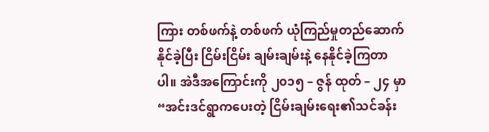ကြား တစ်ဖက်နဲ့ တစ်ဖက် ယုံကြည်မှုတည်ဆောက်နိုင်ခဲ့ပြီး ငြိမ်းငြိမ်း ချမ်းချမ်းနဲ့ နေနိုင်ခဲ့ကြတာပါ။ အဲဒီအကြောင်းကို ၂၀၁၅ – ဇွန် ထုတ် – ၂၄ မှာ “အင်းဒင်ရွာကပေးတဲ့ ငြိမ်းချမ်းရေး၏သင်ခန်း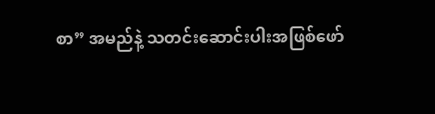စာ” အမည်နဲ့ သတင်းဆောင်းပါးအဖြစ်ဖော်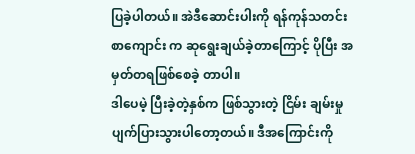ပြခဲ့ပါတယ်။ အဲဒီဆောင်းပါးကို ရန်ကုန်သတင်းစာကျောင်း က ဆုရွေးချယ်ခဲ့တာကြောင့် ပိုပြီး အမှတ်တရဖြစ်စေခဲ့ တာပါ။
ဒါပေမဲ့ ပြီးခဲ့တဲ့နှစ်က ဖြစ်သွားတဲ့ ငြိမ်း ချမ်းမှု ပျက်ပြားသွားပါတော့တယ်။ ဒီအကြောင်းကို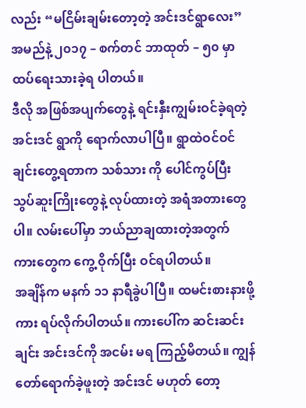လည်း “မငြိမ်းချမ်းတော့တဲ့ အင်းဒင်ရွာလေး” အမည်နဲ့ ၂၀၁၇ – စက်တင် ဘာထုတ် – ၅၀ မှာ ထပ်ရေးသားခဲ့ရ ပါတယ်။
ဒီလို အဖြစ်အပျက်တွေနဲ့ ရင်းနှီးကျွမ်းဝင်ခဲ့ရတဲ့ အင်းဒင် ရွာကို ရောက်လာပါပြီ။ ရွာထဲဝင်ဝင်ချင်းတွေ့ရတာက သစ်သား ကို ပေါင်ကွပ်ပြီး သွပ်ဆူးကြိုးတွေနဲ့ လုပ်ထားတဲ့ အရံအတားတွေ ပါ။ လမ်းပေါ်မှာ ဘယ်ညာချထားတဲ့အတွက် ကားတွေက ကွေ့ ဝိုက်ပြီး ဝင်ရပါတယ်။
အချိန်က မနက် ၁၁ နာရီခွဲပါပြီ။ ထမင်းစားနားဖို့ ကား ရပ်လိုက်ပါတယ်။ ကားပေါ်က ဆင်းဆင်းချင်း အင်းဒင်ကို အငမ်း မရ ကြည့်မိတယ်။ ကျွန်တော်ရောက်ခဲ့ဖူးတဲ့ အင်းဒင် မဟုတ် တော့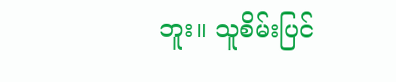ဘူး။ သူစိမ်းပြင်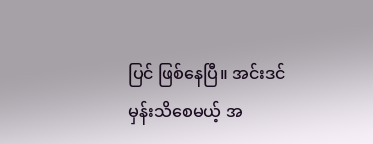ပြင် ဖြစ်နေပြီ။ အင်းဒင်မှန်းသိစေမယ့် အ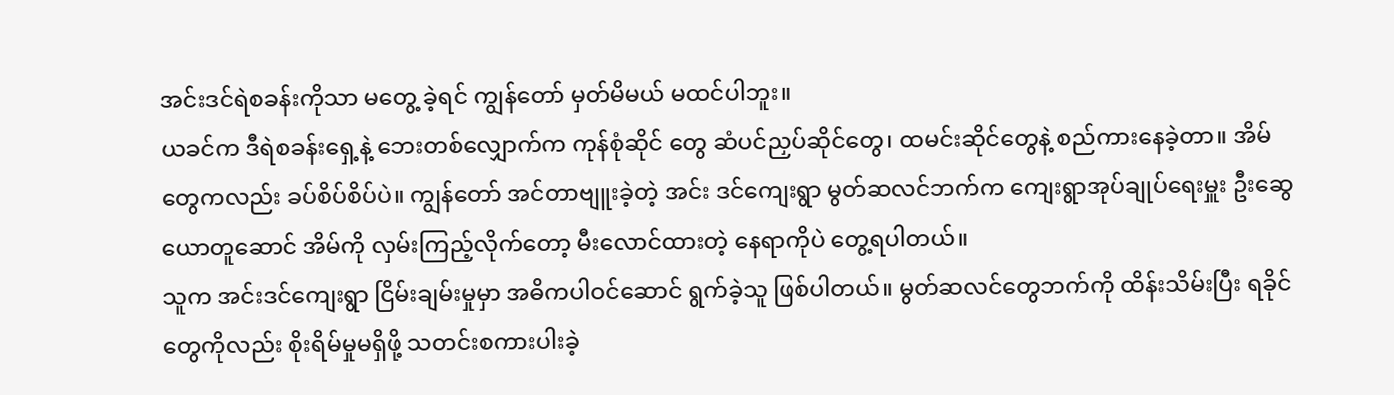အင်းဒင်ရဲစခန်းကိုသာ မတွေ့ ခဲ့ရင် ကျွန်တော် မှတ်မိမယ် မထင်ပါဘူး။
ယခင်က ဒီရဲစခန်းရှေ့နဲ့ ဘေးတစ်လျှောက်က ကုန်စုံဆိုင် တွေ ဆံပင်ညှပ်ဆိုင်တွေ၊ ထမင်းဆိုင်တွေနဲ့ စည်ကားနေခဲ့တာ။ အိမ်တွေကလည်း ခပ်စိပ်စိပ်ပဲ။ ကျွန်တော် အင်တာဗျူးခဲ့တဲ့ အင်း ဒင်ကျေးရွာ မွတ်ဆလင်ဘက်က ကျေးရွာအုပ်ချုပ်ရေးမှူး ဦးဆွေ ယောတူဆောင် အိမ်ကို လှမ်းကြည့်လိုက်တော့ မီးလောင်ထားတဲ့ နေရာကိုပဲ တွေ့ရပါတယ်။
သူက အင်းဒင်ကျေးရွာ ငြိမ်းချမ်းမှုမှာ အဓိကပါဝင်ဆောင် ရွက်ခဲ့သူ ဖြစ်ပါတယ်။ မွတ်ဆလင်တွေဘက်ကို ထိန်းသိမ်းပြီး ရခိုင်တွေကိုလည်း စိုးရိမ်မှုမရှိဖို့ သတင်းစကားပါးခဲ့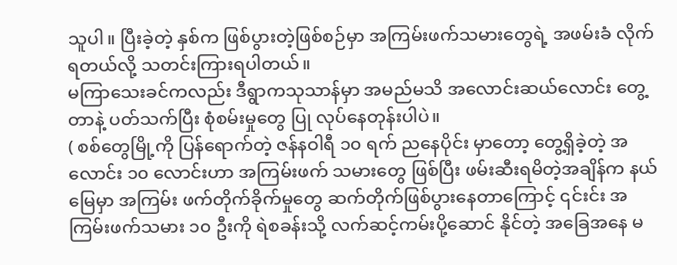သူပါ။ ပြီးခဲ့တဲ့ နှစ်က ဖြစ်ပွားတဲ့ဖြစ်စဉ်မှာ အကြမ်းဖက်သမားတွေရဲ့ အဖမ်းခံ လိုက်ရတယ်လို့ သတင်းကြားရပါတယ်။
မကြာသေးခင်ကလည်း ဒီရွာကသုသာန်မှာ အမည်မသိ အလောင်းဆယ်လောင်း တွေ့တာနဲ့ ပတ်သက်ပြီး စုံစမ်းမှုတွေ ပြု လုပ်နေတုန်းပါပဲ။
( စစ်တွေမြို့ကို ပြန်ရောက်တဲ့ ဇန်နဝါရီ ၁၀ ရက် ညနေပိုင်း မှာတော့ တွေ့ရှိခဲ့တဲ့ အလောင်း ၁၀ လောင်းဟာ အကြမ်းဖက် သမားတွေ ဖြစ်ပြီး ဖမ်းဆီးရမိတဲ့အချိန်က နယ်မြေမှာ အကြမ်း ဖက်တိုက်ခိုက်မှုတွေ ဆက်တိုက်ဖြစ်ပွားနေတာကြောင့် ၎င်းင်း အကြမ်းဖက်သမား ၁၀ ဦးကို ရဲစခန်းသို့ လက်ဆင့်ကမ်းပို့ဆောင် နိုင်တဲ့ အခြေအနေ မ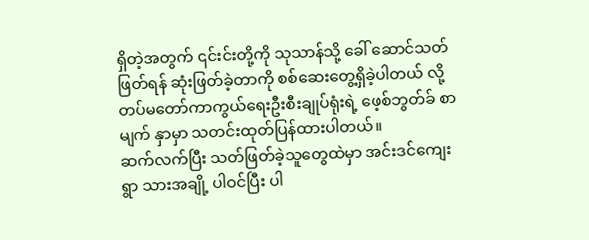ရှိတဲ့အတွက် ၎င်းင်းတို့ကို သုသာန်သို့ ခေါ် ဆောင်သတ်ဖြတ်ရန် ဆုံးဖြတ်ခဲ့တာကို စစ်ဆေးတွေ့ရှိခဲ့ပါတယ် လို့ တပ်မတော်ကာကွယ်ရေးဦးစီးချုပ်ရုံးရဲ့ ဖေ့စ်ဘွတ်ခ် စာမျက် နှာမှာ သတင်းထုတ်ပြန်ထားပါတယ်။
ဆက်လက်ပြီး သတ်ဖြတ်ခဲ့သူတွေထဲမှာ အင်းဒင်ကျေးရွာ သားအချို့ ပါဝင်ပြီး ပါ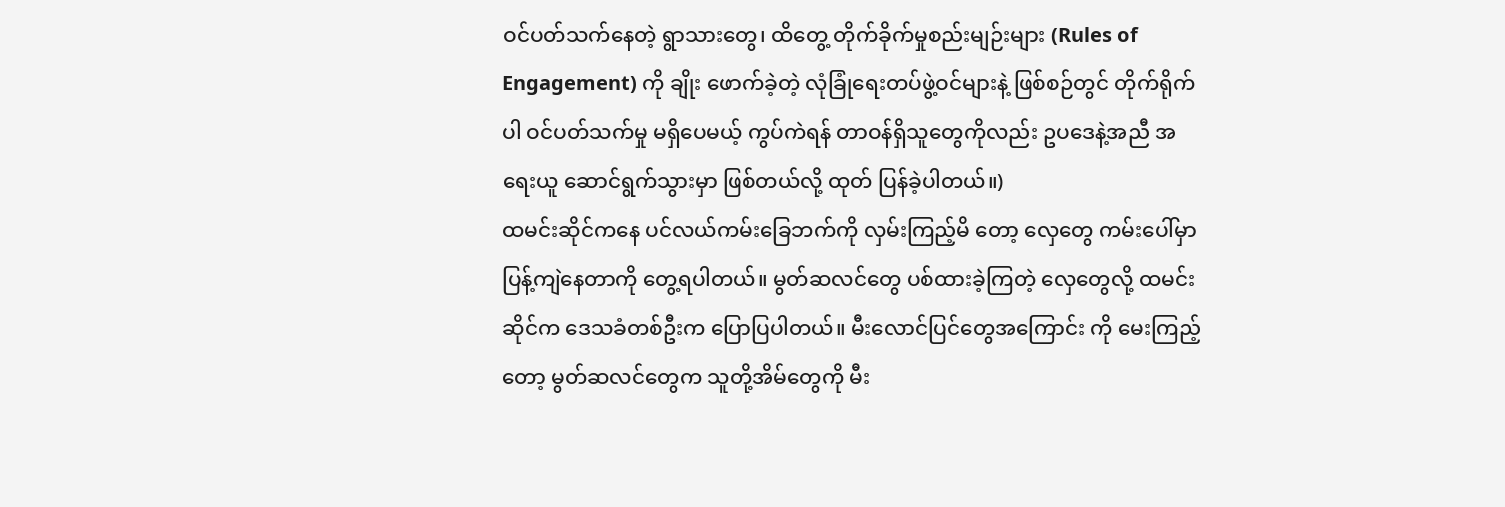ဝင်ပတ်သက်နေတဲ့ ရွာသားတွေ၊ ထိတွေ့ တိုက်ခိုက်မှုစည်းမျဉ်းများ (Rules of Engagement) ကို ချိုး ဖောက်ခဲ့တဲ့ လုံခြုံရေးတပ်ဖွဲ့ဝင်များနဲ့ ဖြစ်စဉ်တွင် တိုက်ရိုက် ပါ ဝင်ပတ်သက်မှု မရှိပေမယ့် ကွပ်ကဲရန် တာဝန်ရှိသူတွေကိုလည်း ဥပဒေနဲ့အညီ အရေးယူ ဆောင်ရွက်သွားမှာ ဖြစ်တယ်လို့ ထုတ် ပြန်ခဲ့ပါတယ်။)
ထမင်းဆိုင်ကနေ ပင်လယ်ကမ်းခြေဘက်ကို လှမ်းကြည့်မိ တော့ လှေတွေ ကမ်းပေါ်မှာ ပြန့်ကျဲနေတာကို တွေ့ရပါတယ်။ မွတ်ဆလင်တွေ ပစ်ထားခဲ့ကြတဲ့ လှေတွေလို့ ထမင်းဆိုင်က ဒေသခံတစ်ဦးက ပြောပြပါတယ်။ မီးလောင်ပြင်တွေအကြောင်း ကို မေးကြည့်တော့ မွတ်ဆလင်တွေက သူတို့အိမ်တွေကို မီး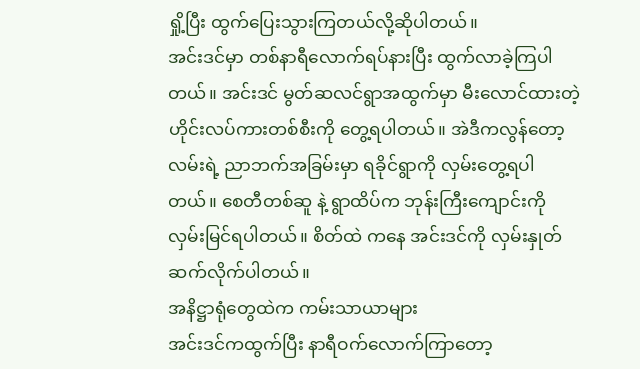ရှို့ပြီး ထွက်ပြေးသွားကြတယ်လို့ဆိုပါတယ်။
အင်းဒင်မှာ တစ်နာရီလောက်ရပ်နားပြီး ထွက်လာခဲ့ကြပါ တယ်။ အင်းဒင် မွတ်ဆလင်ရွာအထွက်မှာ မီးလောင်ထားတဲ့ ဟိုင်းလပ်ကားတစ်စီးကို တွေ့ရပါတယ်။ အဲဒီကလွန်တော့လမ်းရဲ့ ညာဘက်အခြမ်းမှာ ရခိုင်ရွာကို လှမ်းတွေ့ရပါတယ်။ စေတီတစ်ဆူ နဲ့ ရွာထိပ်က ဘုန်းကြီးကျောင်းကို လှမ်းမြင်ရပါတယ်။ စိတ်ထဲ ကနေ အင်းဒင်ကို လှမ်းနှုတ်ဆက်လိုက်ပါတယ်။
အနိဋ္ဌာရုံတွေထဲက ကမ်းသာယာများ
အင်းဒင်ကထွက်ပြီး နာရီဝက်လောက်ကြာတော့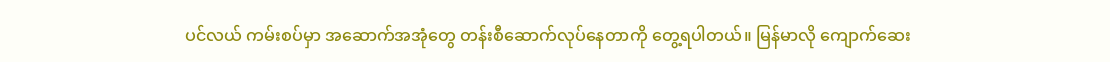ပင်လယ် ကမ်းစပ်မှာ အဆောက်အအုံတွေ တန်းစီဆောက်လုပ်နေတာကို တွေ့ရပါတယ်။ မြန်မာလို ကျောက်ဆေး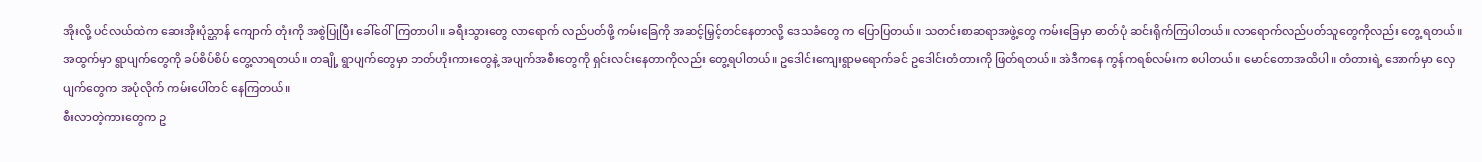အိုးလို့ ပင်လယ်ထဲက ဆေးအိုးပုံသ္ဌာန် ကျောက် တုံးကို အစွဲပြုပြီး ခေါ်ဝေါ်ကြတာပါ။ ခရီးသွားတွေ လာရောက် လည်ပတ်ဖို့ ကမ်းခြေကို အဆင့်မြှင့်တင်နေတာလို့ ဒေသခံတွေ က ပြောပြတယ်။ သတင်းစာဆရာအဖွဲ့တွေ ကမ်းခြေမှာ ဓာတ်ပုံ ဆင်းရိုက်ကြပါတယ်။ လာရောက်လည်ပတ်သူတွေကိုလည်း တွေ့ ရတယ်။
အထွက်မှာ ရွာပျက်တွေကို ခပ်စိပ်စိပ် တွေ့လာရတယ်။ တချို့ ရွာပျက်တွေမှာ ဘတ်ဟိုးကားတွေနဲ့ အပျက်အစီးတွေကို ရှင်းလင်းနေတာကိုလည်း တွေ့ရပါတယ်။ ဥဒေါင်းကျေးရွာမရောက်ခင် ဥဒေါင်းတံတားကို ဖြတ်ရတယ်။ အဲဒီကနေ ကွန်ကရစ်လမ်းက စပါတယ်။ မောင်တောအထိပါ။ တံတားရဲ့ အောက်မှာ လှေပျက်တွေက အပုံလိုက် ကမ်းပေါ်တင် နေကြတယ်။
စီးလာတဲ့ကားတွေက ဥ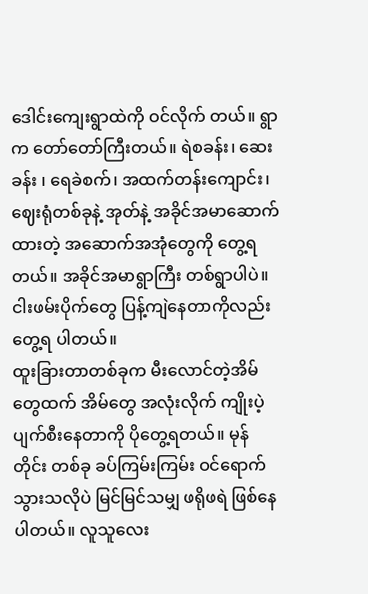ဒေါင်းကျေးရွာထဲကို ဝင်လိုက် တယ်။ ရွာက တော်တော်ကြီးတယ်။ ရဲစခန်း၊ ဆေးခန်း ၊ ရေခဲစက်၊ အထက်တန်းကျောင်း၊ ဈေးရုံတစ်ခုနဲ့ အုတ်နဲ့ အခိုင်အမာဆောက် ထားတဲ့ အဆောက်အအုံတွေကို တွေ့ရတယ်။ အခိုင်အမာရွာကြီး တစ်ရွာပါပဲ။ ငါးဖမ်းပိုက်တွေ ပြန့်ကျဲနေတာကိုလည်း တွေ့ရ ပါတယ်။
ထူးခြားတာတစ်ခုက မီးလောင်တဲ့အိမ်တွေထက် အိမ်တွေ အလုံးလိုက် ကျိုးပဲ့ပျက်စီးနေတာကို ပိုတွေ့ရတယ်။ မုန်တိုင်း တစ်ခု ခပ်ကြမ်းကြမ်း ဝင်ရောက်သွားသလိုပဲ မြင်မြင်သမျှ ဖရိုဖရဲ ဖြစ်နေပါတယ်။ လူသူလေး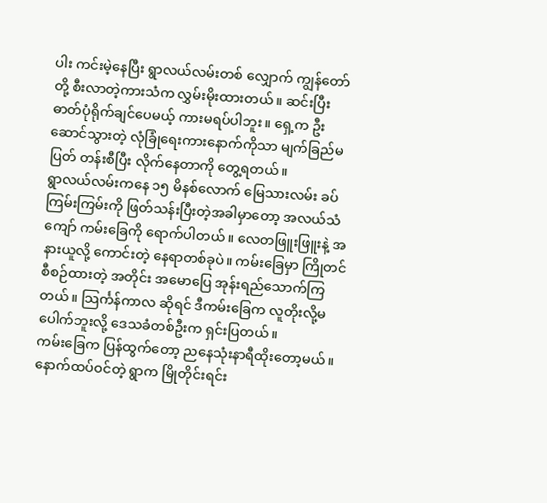ပါး ကင်းမဲ့နေပြီး ရွာလယ်လမ်းတစ် လျှောက် ကျွန်တော်တို့ စီးလာတဲ့ကားသံက လွှမ်းမိုးထားတယ်။ ဆင်းပြီး ဓာတ်ပုံရိုက်ချင်ပေမယ့် ကားမရပ်ပါဘူး။ ရှေ့က ဦး ဆောင်သွားတဲ့ လုံခြုံရေးကားနောက်ကိုသာ မျက်ခြည်မပြတ် တန်းစီပြီး လိုက်နေတာကို တွေ့ရတယ်။
ရွာလယ်လမ်းကနေ ၁၅ မိနစ်လောက် မြေသားလမ်း ခပ် ကြမ်းကြမ်းကို ဖြတ်သန်းပြီးတဲ့အခါမှာတော့ အလယ်သံကျော် ကမ်းခြေကို ရောက်ပါတယ်။ လေတဖြူးဖြူးနဲ့ အနားယူလို့ ကောင်းတဲ့ နေရာတစ်ခုပဲ။ ကမ်းခြေမှာ ကြိုတင်စီစဉ်ထားတဲ့ အတိုင်း အမောပြေ အုန်းရည်သောက်ကြတယ်။ သြင်္ကန်ကာလ ဆိုရင် ဒီကမ်းခြေက လူတိုးလို့မပေါက်ဘူးလို့ ဒေသခံတစ်ဦးက ရှင်းပြတယ်။
ကမ်းခြေက ပြန်ထွက်တော့ ညနေသုံးနာရီထိုးတော့မယ်။ နောက်ထပ်ဝင်တဲ့ ရွာက မြိုတိုင်းရင်း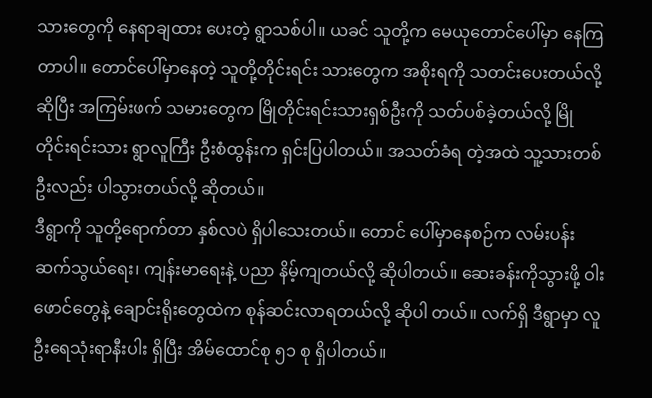သားတွေကို နေရာချထား ပေးတဲ့ ရွာသစ်ပါ။ ယခင် သူတို့က မေယုတောင်ပေါ်မှာ နေကြ တာပါ။ တောင်ပေါ်မှာနေတဲ့ သူတို့တိုင်းရင်း သားတွေက အစိုးရကို သတင်းပေးတယ်လို့ဆိုပြီး အကြမ်းဖက် သမားတွေက မြိုတိုင်းရင်းသားရှစ်ဦးကို သတ်ပစ်ခဲ့တယ်လို့ မြို တိုင်းရင်းသား ရွာလူကြီး ဦးစံထွန်းက ရှင်းပြပါတယ်။ အသတ်ခံရ တဲ့အထဲ သူ့သားတစ်ဦးလည်း ပါသွားတယ်လို့ ဆိုတယ်။
ဒီရွာကို သူတို့ရောက်တာ နှစ်လပဲ ရှိပါသေးတယ်။ တောင် ပေါ်မှာနေစဉ်က လမ်းပန်းဆက်သွယ်ရေး၊ ကျန်းမာရေးနဲ့ ပညာ နိမ့်ကျတယ်လို့ ဆိုပါတယ်။ ဆေးခန်းကိုသွားဖို့ ဝါးဖောင်တွေနဲ့ ချောင်းရိုးတွေထဲက စုန်ဆင်းလာရတယ်လို့ ဆိုပါ တယ်။ လက်ရှိ ဒီရွာမှာ လူဦးရေသုံးရာနီးပါး ရှိပြီး အိမ်ထောင်စု ၅၁ စု ရှိပါတယ်။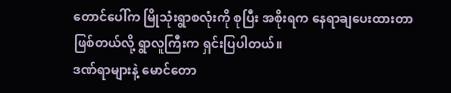တောင်ပေါ်က မြိုသုံးရွာစလုံးကို စုပြီး အစိုးရက နေရာချပေးထားတာ ဖြစ်တယ်လို့ ရွာလူကြီးက ရှင်းပြပါတယ်။
ဒဏ်ရာများနဲ့ မောင်တော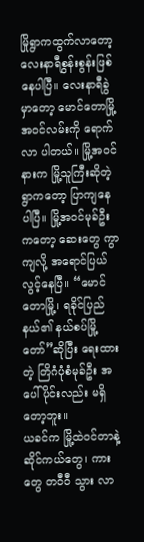မြိုရွာကထွက်လာတော့ လေးနာရီစွန်းစွန်းဖြစ်နေပါပြီ။ လေးနာရီခွဲမှာတော့ မောင်တောမြို့အဝင်လမ်းကို ရောက်လာ ပါတယ်။ မြို့အဝင်နားက မြို့သူကြီးဆိုတဲ့ရွာကတော့ ပြာကျနေ ပါပြီ။ မြို့အဝင်မုခ်ဦးကတော့ ဆေးတွေ ကွာကျလို့ အရောင်ပြယ် လွင့်နေပြီ။ “မောင်တောမြို့၊ ရခိုင်ပြည်နယ်၏ နယ်စပ်မြို့တော်”ဆိုပြီး ရေးထားတဲ့ တြိဂံပုံစံမုခ်ဦး အပေါ်ပိုင်းလည်း မရှိတော့ဘူး။
ယခင်က မြို့ထဲဝင်တာနဲ့ ဆိုင်ကယ်တွေ၊ ကားတွေ တဝီဝီ သွား လာ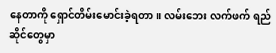နေတာကို ရှောင်တိမ်းမောင်းခဲ့ရတာ။ လမ်းဘေး လက်ဖက် ရည်ဆိုင်တွေမှာ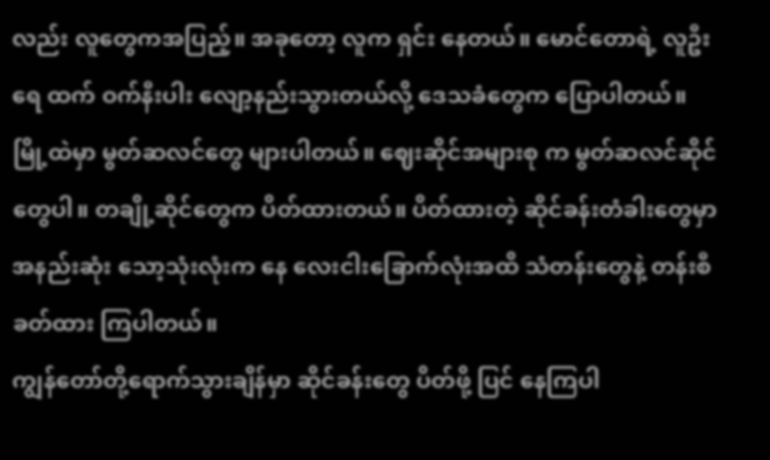လည်း လူတွေကအပြည့်။ အခုတော့ လူက ရှင်း နေတယ်။ မောင်တောရဲ့ လူဦးရေ ထက် ဝက်နီးပါး လျော့နည်းသွားတယ်လို့ ဒေသခံတွေက ပြောပါတယ်။
မြို့ထဲမှာ မွတ်ဆလင်တွေ များပါတယ်။ ဈေးဆိုင်အများစု က မွတ်ဆလင်ဆိုင်တွေပါ။ တချို့ဆိုင်တွေက ပိတ်ထားတယ်။ ပိတ်ထားတဲ့ ဆိုင်ခန်းတံခါးတွေမှာ အနည်းဆုံး သော့သုံးလုံးက နေ လေးငါးခြောက်လုံးအထိ သံတန်းတွေနဲ့ တန်းစီခတ်ထား ကြပါတယ်။
ကျွန်တော်တို့ရောက်သွားချိန်မှာ ဆိုင်ခန်းတွေ ပိတ်ဖို့ ပြင် နေကြပါ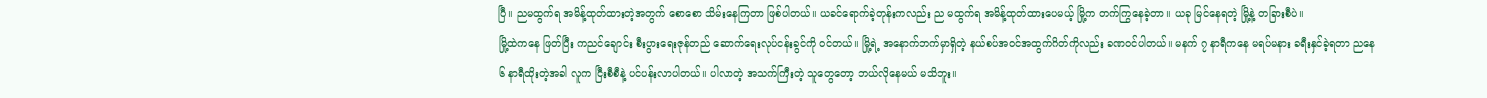ပြီ။ ညမထွက်ရ အမိန့်ထုတ်ထားတဲ့အတွက် စောစော သိမ်းနေကြတာ ဖြစ်ပါတယ်။ ယခင်ရောက်ခဲ့တုန်းကလည်း ည မထွက်ရ အမိန့်ထုတ်ထားပေမယ့် မြို့က တက်ကြွနေခဲ့တာ။ ယခု မြင်နေရတဲ့ မြို့နဲ့ တခြားစီပဲ။
မြို့ထဲကနေ ဖြတ်ပြီး ကညင်ချောင်း စီးပွားရေးဇုန်တည် ဆောက်ရေးလုပ်ငန်းခွင်ကို ဝင်တယ်။ မြို့ရဲ့ အနောက်ဘက်မှာရှိတဲ့ နယ်စပ်အဝင်အထွက်ဂိတ်ကိုလည်း ခဏဝင်ပါတယ်။ မနက် ၇ နာရီကနေ မရပ်မနား ခရီးနှင်ခဲ့ရတာ ညနေ ၆ နာရီထိုးတဲ့အခါ လူက ငြီးစီစီနဲ့ ပင်ပန်းလာပါတယ်။ ပါလာတဲ့ အသက်ကြီးတဲ့ သူတွေတော့ ဘယ်လိုနေမယ် မသိဘူး။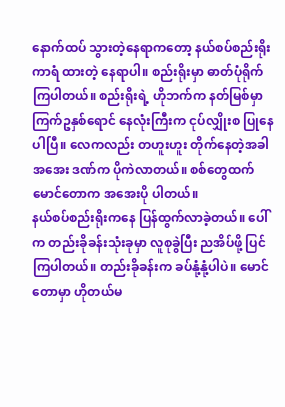နောက်ထပ် သွားတဲ့နေရာကတော့ နယ်စပ်စည်းရိုး ကာရံ ထားတဲ့ နေရာပါ။ စည်းရိုးမှာ ဓာတ်ပုံရိုက်ကြပါတယ်။ စည်းရိုးရဲ့ ဟိုဘက်က နတ်မြစ်မှာ ကြက်ဥနှစ်ရောင် နေလုံးကြီးက ငုပ်လျှိုးစ ပြုနေပါပြီ။ လေကလည်း တဟူးဟူး တိုက်နေတဲ့အခါ အအေး ဒဏ်က ပိုကဲလာတယ်။ စစ်တွေထက် မောင်တောက အအေးပို ပါတယ်။
နယ်စပ်စည်းရိုးကနေ ပြန်ထွက်လာခဲ့တယ်။ ပေါ်က တည်းခိုခန်းသုံးခုမှာ လူစုခွဲပြီး ညအိပ်ဖို့ ပြင်ကြပါတယ်။ တည်းခိုခန်းက ခပ်နုံ့နုံ့ပါပဲ။ မောင်တောမှာ ဟိုတယ်မ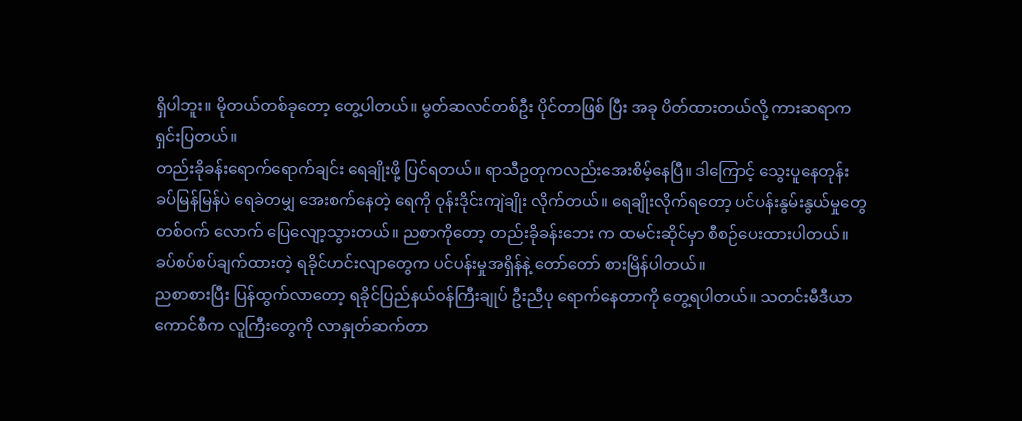ရှိပါဘူး။ မိုတယ်တစ်ခုတော့ တွေ့ပါတယ်။ မွတ်ဆလင်တစ်ဦး ပိုင်တာဖြစ် ပြီး အခု ပိတ်ထားတယ်လို့ ကားဆရာက ရှင်းပြတယ်။
တည်းခိုခန်းရောက်ရောက်ချင်း ရေချိုးဖို့ ပြင်ရတယ်။ ရာသီဥတုကလည်းအေးစိမ့်နေပြီ။ ဒါကြောင့် သွေးပူနေတုန်း ခပ်မြန်မြန်ပဲ ရေခဲတမျှ အေးစက်နေတဲ့ ရေကို ဝုန်းဒိုင်းကျဲချိုး လိုက်တယ်။ ရေချိုးလိုက်ရတော့ ပင်ပန်းနွမ်းနွယ်မှုတွေ တစ်ဝက် လောက် ပြေလျော့သွားတယ်။ ညစာကိုတော့ တည်းခိုခန်းဘေး က ထမင်းဆိုင်မှာ စီစဉ်ပေးထားပါတယ်။ ခပ်စပ်စပ်ချက်ထားတဲ့ ရခိုင်ဟင်းလျာတွေက ပင်ပန်းမှုအရှိန်နဲ့ တော်တော် စားမြိန်ပါတယ်။
ညစာစားပြီး ပြန်ထွက်လာတော့ ရခိုင်ပြည်နယ်ဝန်ကြီးချုပ် ဦးညီပု ရောက်နေတာကို တွေ့ရပါတယ်။ သတင်းမီဒီယာ ကောင်စီက လူကြီးတွေကို လာနှုတ်ဆက်တာ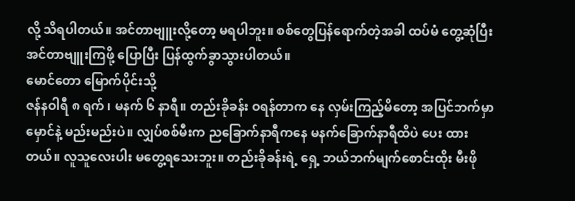လို့ သိရပါတယ်။ အင်တာဗျူးလို့တော့ မရပါဘူး။ စစ်တွေပြန်ရောက်တဲ့အခါ ထပ်မံ တွေ့ဆုံပြီး အင်တာဗျူးကြဖို့ ပြောပြီး ပြန်ထွက်ခွာသွားပါတယ်။
မောင်တော မြောက်ပိုင်းသို့
ဇန်နဝါရီ ၈ ရက် ၊ မနက် ၆ နာရီ။ တည်းခိုခန်း ဝရန်တာက နေ လှမ်းကြည့်မိတော့ အပြင်ဘက်မှာ မှောင်နဲ့ မည်းမည်းပဲ။ လျှပ်စစ်မီးက ညခြောက်နာရီကနေ မနက်ခြောက်နာရီထိပဲ ပေး ထားတယ်။ လူသူလေးပါး မတွေ့ရသေးဘူး။ တည်းခိုခန်းရဲ့ ရှေ့ ဘယ်ဘက်မျက်စောင်းထိုး မီးဖို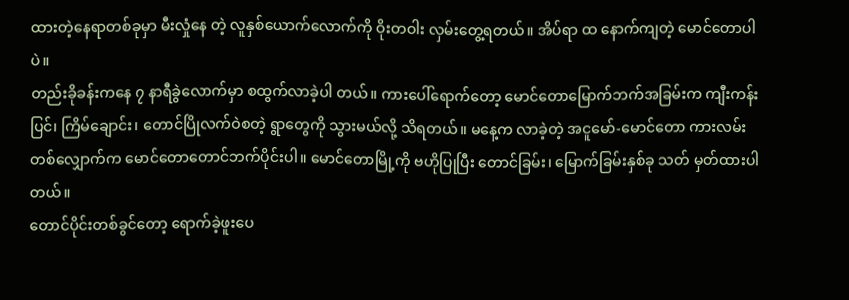ထားတဲ့နေရာတစ်ခုမှာ မီးလှုံနေ တဲ့ လူနှစ်ယောက်လောက်ကို ဝိုးတဝါး လှမ်းတွေ့ရတယ်။ အိပ်ရာ ထ နောက်ကျတဲ့ မောင်တောပါပဲ။
တည်းခိုခန်းကနေ ၇ နာရီခွဲလောက်မှာ စထွက်လာခဲ့ပါ တယ်။ ကားပေါ်ရောက်တော့ မောင်တောမြောက်ဘက်အခြမ်းက ကျီးကန်းပြင်၊ ကြိမ်ချောင်း၊ တောင်ပြိုလက်ဝဲစတဲ့ ရွာတွေကို သွားမယ်လို့ သိရတယ်။ မနေ့က လာခဲ့တဲ့ အငူမော်-မောင်တော ကားလမ်းတစ်လျှောက်က မောင်တောတောင်ဘက်ပိုင်းပါ။ မောင်တောမြို့ကို ဗဟိုပြုပြီး တောင်ခြမ်း၊ မြောက်ခြမ်းနှစ်ခု သတ် မှတ်ထားပါတယ်။
တောင်ပိုင်းတစ်ခွင်တော့ ရောက်ခဲ့ဖူးပေ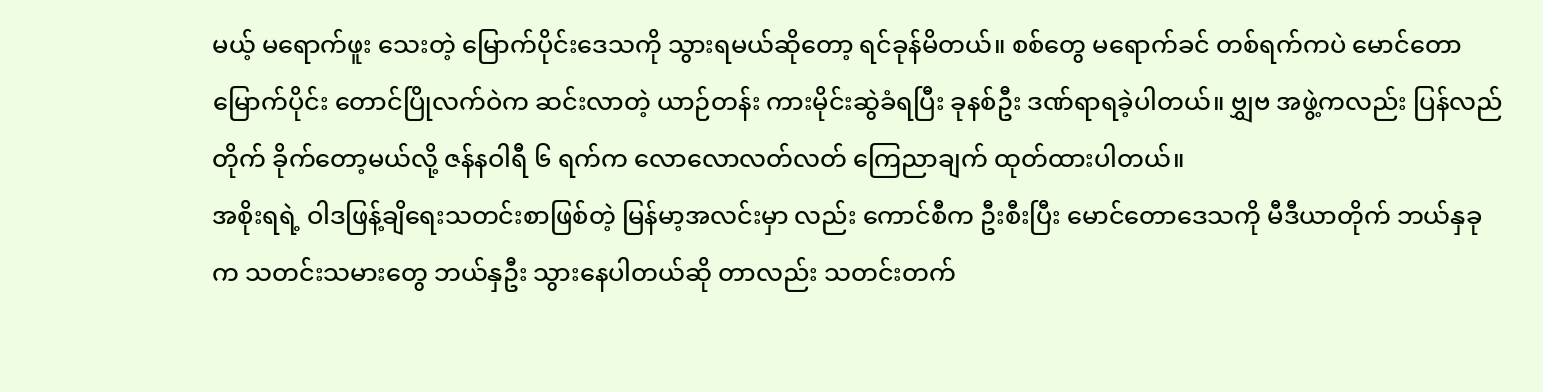မယ့် မရောက်ဖူး သေးတဲ့ မြောက်ပိုင်းဒေသကို သွားရမယ်ဆိုတော့ ရင်ခုန်မိတယ်။ စစ်တွေ မရောက်ခင် တစ်ရက်ကပဲ မောင်တောမြောက်ပိုင်း တောင်ပြိုလက်ဝဲက ဆင်းလာတဲ့ ယာဉ်တန်း ကားမိုင်းဆွဲခံရပြီး ခုနစ်ဦး ဒဏ်ရာရခဲ့ပါတယ်။ ဗျွှဗ အဖွဲ့ကလည်း ပြန်လည်တိုက် ခိုက်တော့မယ်လို့ ဇန်နဝါရီ ၆ ရက်က လောလောလတ်လတ် ကြေညာချက် ထုတ်ထားပါတယ်။
အစိုးရရဲ့ ဝါဒဖြန့်ချိရေးသတင်းစာဖြစ်တဲ့ မြန်မာ့အလင်းမှာ လည်း ကောင်စီက ဦးစီးပြီး မောင်တောဒေသကို မီဒီယာတိုက် ဘယ်နှခုက သတင်းသမားတွေ ဘယ်နှဦး သွားနေပါတယ်ဆို တာလည်း သတင်းတက်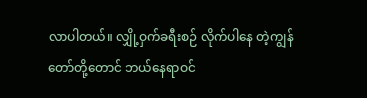လာပါတယ်။ လျှို့ဝှက်ခရီးစဉ် လိုက်ပါနေ တဲ့ကျွန်တော်တို့တောင် ဘယ်နေရာဝင်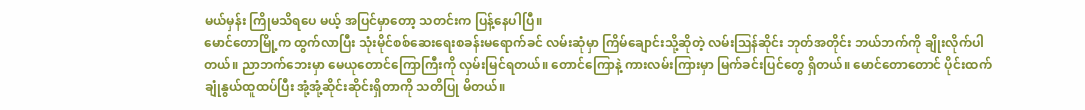မယ်မှန်း ကြိုမသိရပေ မယ့် အပြင်မှာတော့ သတင်းက ပြန့်နေပါပြီ။
မောင်တောမြို့က ထွက်လာပြီး သုံးမိုင်စစ်ဆေးရေးစခန်းမရောက်ခင် လမ်းဆုံမှာ ကြိမ်ချောင်းသို့ဆိုတဲ့ လမ်းဩန်ဆိုင်း ဘုတ်အတိုင်း ဘယ်ဘက်ကို ချိုးလိုက်ပါတယ်။ ညာဘက်ဘေးမှာ မေယုတောင်ကြောကြီးကို လှမ်းမြင်ရတယ်။ တောင်ကြောနဲ့ ကားလမ်းကြားမှာ မြက်ခင်းပြင်တွေ ရှိတယ်။ မောင်တောတောင် ပိုင်းထက် ချုံနွယ်ထူထပ်ပြီး အုံ့အုံ့ဆိုင်းဆိုင်းရှိတာကို သတိပြု မိတယ်။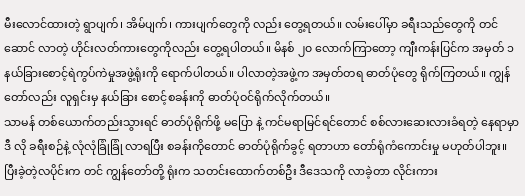မီးလောင်ထားတဲ့ ရွာပျက်၊ အိမ်ပျက်၊ ကားပျက်တွေကို လည်း တွေ့ရတယ်။ လမ်းပေါ်မှာ ခရီးသည်တွေကို တင်ဆောင် လာတဲ့ ဟိုင်းလတ်ကားတွေကိုလည်း တွေ့ရပါတယ်။ မိနစ် ၂၀ လောက်ကြာတော့ ကျီးကန်းပြင်က အမှတ် ၁ နယ်ခြားစောင့်ရဲကွပ်ကဲမှုအဖွဲ့ရုံးကို ရောက်ပါတယ်။ ပါလာတဲ့အဖွဲ့က အမှတ်တရ ဓာတ်ပုံတွေ ရိုက်ကြတယ်။ ကျွန်တော်လည်း လူရှင်းမှ နယ်ခြား စောင့်စခန်းကို ဓာတ်ပုံဝင်ရိုက်လိုက်တယ်။
သာမန် တစ်ယောက်တည်းသွားရင် ဓာတ်ပုံရိုက်ဖို့ မပြော နဲ့ ကင်မရာမြင်ရင်တောင် စစ်လားဆေးလားခံရတဲ့ နေရာမှာ ဒီ လို ခရီးစဉ်နဲ့ လုံလုံခြုံခြုံ လာရပြီး စခန်းကိုတောင် ဓာတ်ပုံရိုက်ခွင့် ရတာဟာ တော်ရုံကံကောင်းမှု မဟုတ်ပါဘူး။ ပြီးခဲ့တဲ့လပိုင်းက တင် ကျွန်တော်တို့ ရုံးက သတင်းထောက်တစ်ဦး ဒီဒေသကို လာခဲ့တာ လိုင်းကား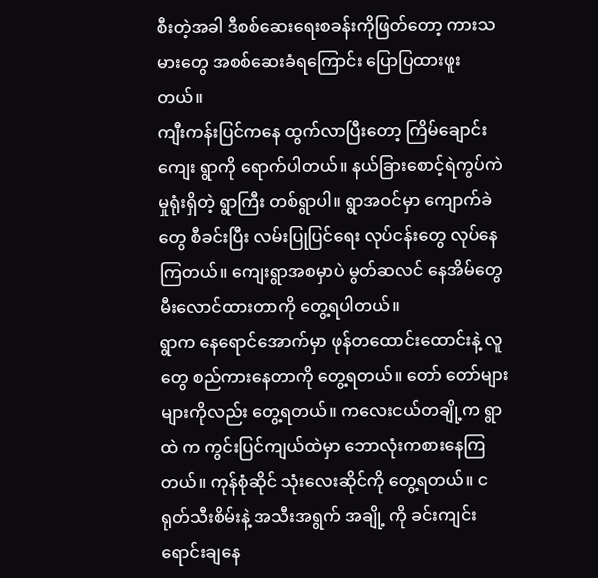စီးတဲ့အခါ ဒီစစ်ဆေးရေးစခန်းကိုဖြတ်တော့ ကားသမားတွေ အစစ်ဆေးခံရကြောင်း ပြောပြထားဖူးတယ်။
ကျီးကန်းပြင်ကနေ ထွက်လာပြီးတော့ ကြိမ်ချောင်းကျေး ရွာကို ရောက်ပါတယ်။ နယ်ခြားစောင့်ရဲကွပ်ကဲမှုရုံးရှိတဲ့ ရွာကြီး တစ်ရွာပါ။ ရွာအဝင်မှာ ကျောက်ခဲတွေ စီခင်းပြီး လမ်းပြုပြင်ရေး လုပ်ငန်းတွေ လုပ်နေကြတယ်။ ကျေးရွာအစမှာပဲ မွတ်ဆလင် နေအိမ်တွေ မီးလောင်ထားတာကို တွေ့ရပါတယ်။
ရွာက နေရောင်အောက်မှာ ဖုန်တထောင်းထောင်းနဲ့ လူ တွေ စည်ကားနေတာကို တွေ့ရတယ်။ တော် တော်များများကိုလည်း တွေ့ရတယ်။ ကလေးငယ်တချို့က ရွာထဲ က ကွင်းပြင်ကျယ်ထဲမှာ ဘောလုံးကစားနေကြတယ်။ ကုန်စုံဆိုင် သုံးလေးဆိုင်ကို တွေ့ရတယ်။ ငရုတ်သီးစိမ်းနဲ့ အသီးအရွက် အချို့ ကို ခင်းကျင်းရောင်းချနေ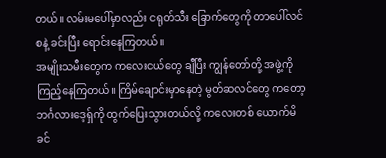တယ်။ လမ်းမပေါ်မှာလည်း ငရုတ်သီး ခြောက်တွေကို တာပေါ်လင်စနဲ့ ခင်းပြီး ရောင်းနေကြတယ်။
အမျိုးသမီးတွေက ကလေးငယ်တွေ ချီပြီး ကျွန်တော်တို့ အဖွဲ့ကို ကြည့်နေကြတယ်။ ကြိမ်ချောင်းမှာနေတဲ့ မွတ်ဆလင်တွေ ကတော့ ဘင်္ဂလားဒေ့ရှ်ကို ထွက်ပြေးသွားတယ်လို့ ကလေးတစ် ယောက်မိခင်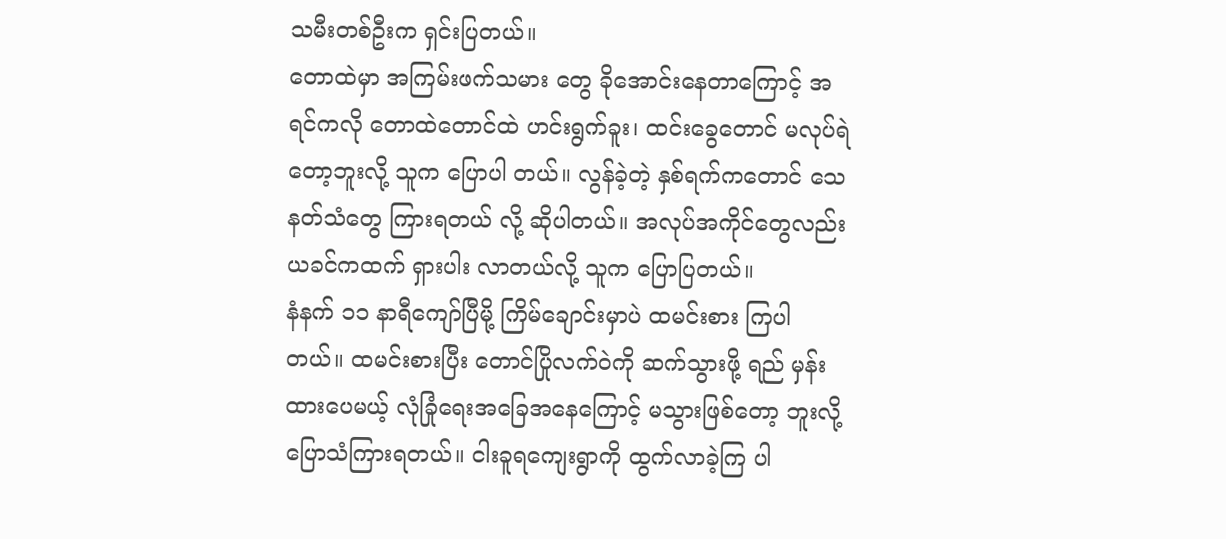သမီးတစ်ဦးက ရှင်းပြတယ်။
တောထဲမှာ အကြမ်းဖက်သမား တွေ ခိုအောင်းနေတာကြောင့် အရင်ကလို တောထဲတောင်ထဲ ဟင်းရွက်ခူး၊ ထင်းခွေတောင် မလုပ်ရဲတော့ဘူးလို့ သူက ပြောပါ တယ်။ လွန်ခဲ့တဲ့ နှစ်ရက်ကတောင် သေနတ်သံတွေ ကြားရတယ် လို့ ဆိုပါတယ်။ အလုပ်အကိုင်တွေလည်း ယခင်ကထက် ရှားပါး လာတယ်လို့ သူက ပြောပြတယ်။
နံနက် ၁၁ နာရီကျော်ပြီမို့ ကြိမ်ချောင်းမှာပဲ ထမင်းစား ကြပါတယ်။ ထမင်းစားပြီး တောင်ပြိုလက်ဝဲကို ဆက်သွားဖို့ ရည် မှန်းထားပေမယ့် လုံခြုံရေးအခြေအနေကြောင့် မသွားဖြစ်တော့ ဘူးလို့ ပြောသံကြားရတယ်။ ငါးခူရကျေးရွာကို ထွက်လာခဲ့ကြ ပါ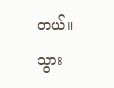တယ်။
သွား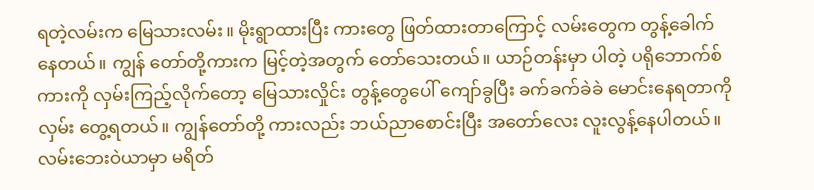ရတဲ့လမ်းက မြေသားလမ်း။ မိုးရွာထားပြီး ကားတွေ ဖြတ်ထားတာကြောင့် လမ်းတွေက တွန့်ခေါက်နေတယ်။ ကျွန် တော်တို့ကားက မြင့်တဲ့အတွက် တော်သေးတယ်။ ယာဉ်တန်းမှာ ပါတဲ့ ပရိုဘောက်စ်ကားကို လှမ်းကြည့်လိုက်တော့ မြေသားလှိုင်း တွန့်တွေပေါ် ကျော်ခွပြီး ခက်ခက်ခဲခဲ မောင်းနေရတာကို လှမ်း တွေ့ရတယ်။ ကျွန်တော်တို့ ကားလည်း ဘယ်ညာစောင်းပြီး အတော်လေး လူးလွန့်နေပါတယ်။
လမ်းဘေးဝဲယာမှာ မရိတ်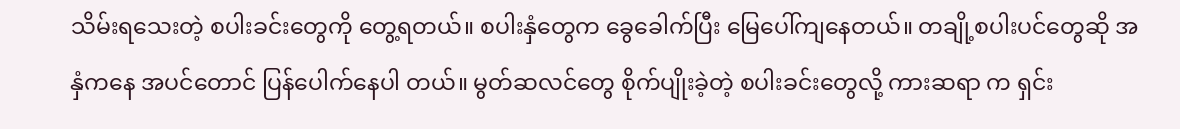သိမ်းရသေးတဲ့ စပါးခင်းတွေကို တွေ့ရတယ်။ စပါးနှံတွေက ခွေခေါက်ပြီး မြေပေါ်ကျနေတယ်။ တချို့စပါးပင်တွေဆို အနှံကနေ အပင်တောင် ပြန်ပေါက်နေပါ တယ်။ မွတ်ဆလင်တွေ စိုက်ပျိုးခဲ့တဲ့ စပါးခင်းတွေလို့ ကားဆရာ က ရှင်း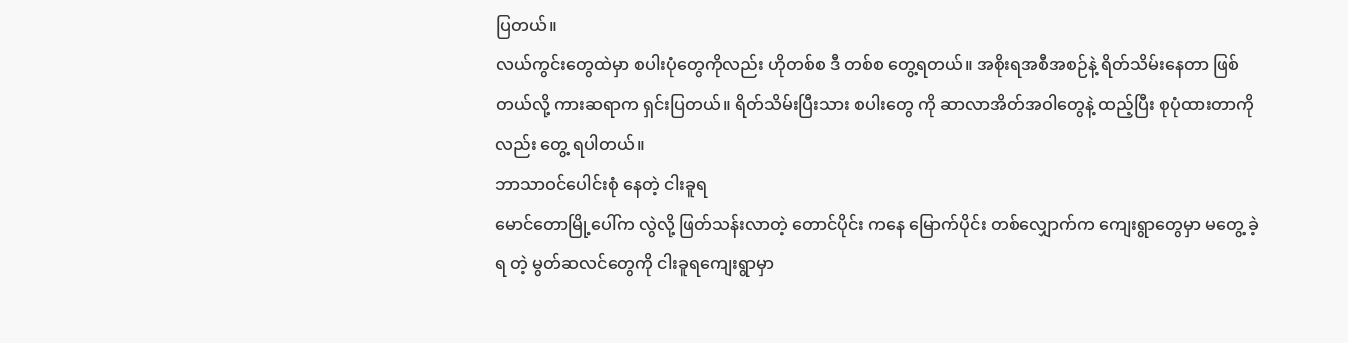ပြတယ်။
လယ်ကွင်းတွေထဲမှာ စပါးပုံတွေကိုလည်း ဟိုတစ်စ ဒီ တစ်စ တွေ့ရတယ်။ အစိုးရအစီအစဉ်နဲ့ ရိတ်သိမ်းနေတာ ဖြစ် တယ်လို့ ကားဆရာက ရှင်းပြတယ်။ ရိတ်သိမ်းပြီးသား စပါးတွေ ကို ဆာလာအိတ်အဝါတွေနဲ့ ထည့်ပြီး စုပုံထားတာကိုလည်း တွေ့ ရပါတယ်။
ဘာသာဝင်ပေါင်းစုံ နေတဲ့ ငါးခူရ
မောင်တောမြို့ပေါ်က လွဲလို့ ဖြတ်သန်းလာတဲ့ တောင်ပိုင်း ကနေ မြောက်ပိုင်း တစ်လျှောက်က ကျေးရွာတွေမှာ မတွေ့ ခဲ့ရ တဲ့ မွတ်ဆလင်တွေကို ငါးခူရကျေးရွာမှာ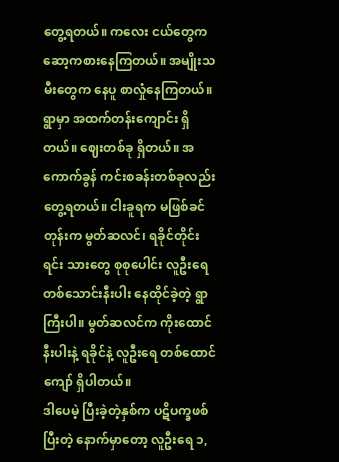တွေ့ရတယ်။ ကလေး ငယ်တွေက ဆော့ကစားနေကြတယ်။ အမျိုးသမီးတွေက နေပူ စာလှုံနေကြတယ်။
ရွာမှာ အထက်တန်းကျောင်း ရှိတယ်။ ဈေးတစ်ခု ရှိတယ်။ အကောက်ခွန် ကင်းစခန်းတစ်ခုလည်း တွေ့ရတယ်။ ငါးခူရက မဖြစ်ခင်တုန်းက မွတ်ဆလင်၊ ရခိုင်တိုင်းရင်း သားတွေ စုစုပေါင်း လူဦးရေတစ်သောင်းနီးပါး နေထိုင်ခဲ့တဲ့ ရွာ ကြီးပါ။ မွတ်ဆလင်က ကိုးထောင်နီးပါးနဲ့ ရခိုင်နဲ့ လူဦးရေ တစ်ထောင်ကျော် ရှိပါတယ်။
ဒါပေမဲ့ ပြီးခဲ့တဲ့နှစ်က ပဋိပက္ခဖစ်ပြီးတဲ့ နောက်မှာတော့ လူဦးရေ ၁,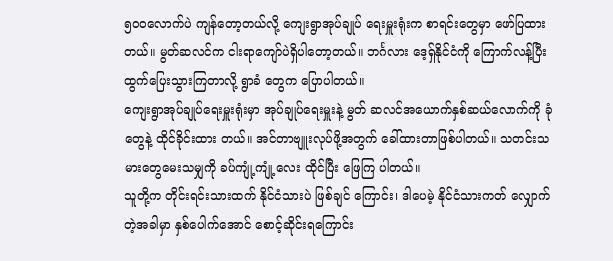၅၀၀လောက်ပဲ ကျန်တော့တယ်လို့ ကျေးရွာအုပ်ချုပ် ရေးမှူးရုံးက စာရင်းတွေမှာ ဖော်ပြထားတယ်။ မွတ်ဆလင်က ငါးရာကျော်ပဲရှိပါတော့တယ်။ ဘင်္ဂလား ဒေ့ရှ်နိုင်ငံကို ကြောက်လန့်ပြီး ထွက်ပြေးသွားကြတာလို့ ရွာခံ တွေက ပြောပါတယ်။
ကျေးရွာအုပ်ချုပ်ရေးမှူးရုံးမှာ အုပ်ချုပ်ရေးမှူးနဲ့ မွတ် ဆလင်အယောက်နှစ်ဆယ်လောက်ကို ခုံတွေနဲ့ ထိုင်ခိုင်းထား တယ်။ အင်တာဗျူးလုပ်ဖို့အတွက် ခေါ်ထားတာဖြစ်ပါတယ်။ သတင်းသမားတွေမေးသမျှကို ခပ်ကျုံ့ကျုံ့လေး ထိုင်ပြီး ဖြေကြ ပါတယ်။
သူတို့က တိုင်းရင်းသားထက် နိုင်ငံသားပဲ ဖြစ်ချင် ကြောင်း၊ ဒါပေမဲ့ နိုင်ငံသားကတ် လျှောက်တဲ့အခါမှာ နှစ်ပေါက်အောင် စောင့်ဆိုင်းရကြောင်း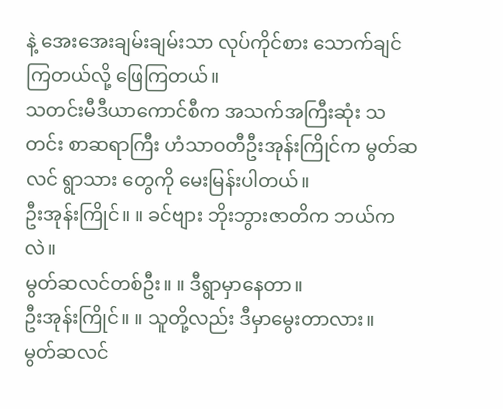နဲ့ အေးအေးချမ်းချမ်းသာ လုပ်ကိုင်စား သောက်ချင်ကြတယ်လို့ ဖြေကြတယ်။
သတင်းမီဒီယာကောင်စီက အသက်အကြီးဆုံး သတင်း စာဆရာကြီး ဟံသာဝတီဦးအုန်းကြိုင်က မွတ်ဆလင် ရွာသား တွေကို မေးမြန်းပါတယ်။
ဦးအုန်းကြိုင်။ ။ ခင်ဗျား ဘိုးဘွားဇာတိက ဘယ်ကလဲ။
မွတ်ဆလင်တစ်ဦး။ ။ ဒီရွာမှာနေတာ။
ဦးအုန်းကြိုင်။ ။ သူတို့လည်း ဒီမှာမွေးတာလား။
မွတ်ဆလင်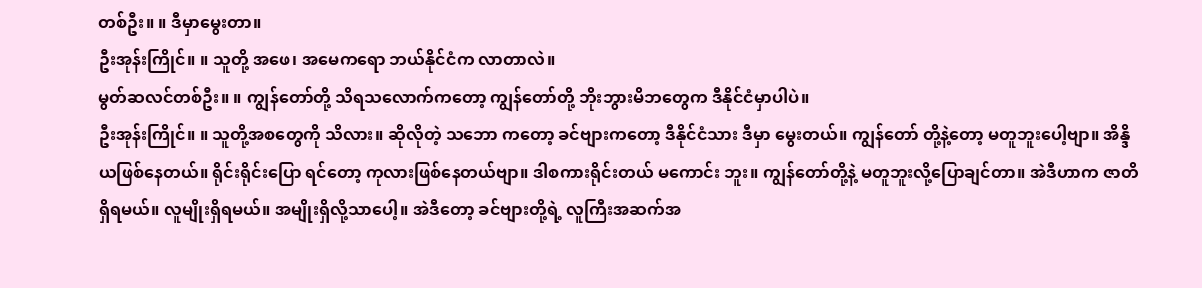တစ်ဦး။ ။ ဒီမှာမွေးတာ။
ဦးအုန်းကြိုင်။ ။ သူတို့ အဖေ၊ အမေကရော ဘယ်နိုင်ငံက လာတာလဲ။
မွတ်ဆလင်တစ်ဦး။ ။ ကျွန်တော်တို့ သိရသလောက်ကတော့ ကျွန်တော်တို့ ဘိုးဘွားမိဘတွေက ဒီနိုင်ငံမှာပါပဲ။
ဦးအုန်းကြိုင်။ ။ သူတို့အစတွေကို သိလား။ ဆိုလိုတဲ့ သဘော ကတော့ ခင်ဗျားကတော့ ဒီနိုင်ငံသား ဒီမှာ မွေးတယ်။ ကျွန်တော် တို့နဲ့တော့ မတူဘူးပေါ့ဗျာ။ အိန္ဒိယဖြစ်နေတယ်။ ရိုင်းရိုင်းပြော ရင်တော့ ကုလားဖြစ်နေတယ်ဗျာ။ ဒါစကားရိုင်းတယ် မကောင်း ဘူး။ ကျွန်တော်တို့နဲ့ မတူဘူးလို့ပြောချင်တာ။ အဲဒီဟာက ဇာတိရှိရမယ်။ လူမျိုးရှိရမယ်။ အမျိုးရှိလို့သာပေါ့။ အဲဒီတော့ ခင်ဗျားတို့ရဲ့ လူကြီးအဆက်အ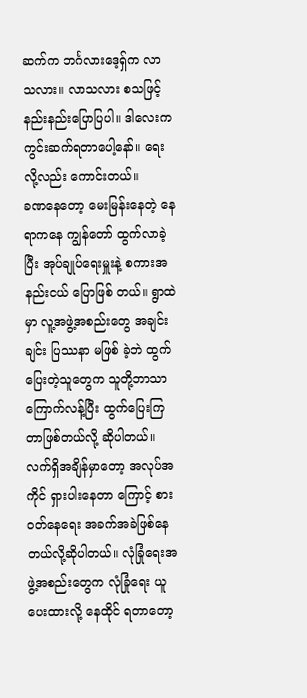ဆက်က ဘင်္ဂလားဒေ့ရှ်က လာ သလား။ လာသလား စသဖြင့် နည်းနည်းပြောပြပါ။ ဒါလေးက ကွင်းဆက်ရတာပေါ့နော်။ ရေးလို့လည်း ကောင်းတယ်။
ခဏနေတော့ မေးမြန်းနေတဲ့ နေရာကနေ ကျွန်တော် ထွက်လာခဲ့ပြီး အုပ်ချုပ်ရေးမှူးနဲ့ စကားအနည်းငယ် ပြောဖြစ် တယ်။ ရွာထဲမှာ လူ့အဖွဲ့အစည်းတွေ အချင်းချင်း ပြဿနာ မဖြစ် ခဲ့ဘဲ ထွက်ပြေးတဲ့သူတွေက သူတို့ဘာသာ ကြောက်လန့်ပြီး ထွက်ပြေးကြတာဖြစ်တယ်လို့ ဆိုပါတယ်။
လက်ရှိအချိန်မှာတော့ အလုပ်အကိုင် ရှားပါးနေတာ ကြောင့် စားဝတ်နေရေး အခက်အခဲဖြစ်နေတယ်လို့ဆိုပါတယ်။ လုံခြုံရေးအဖွဲ့အစည်းတွေက လုံခြုံရေး ယူပေးထားလို့ နေထိုင် ရတာတော့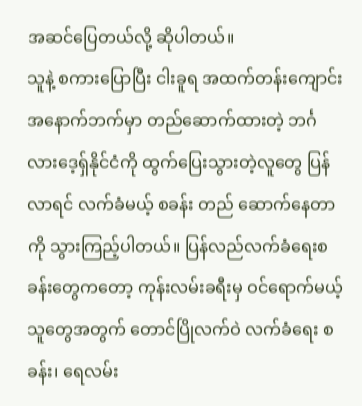အဆင်ပြေတယ်လို့ ဆိုပါတယ်။
သူနဲ့ စကားပြောပြီး ငါးခူရ အထက်တန်းကျောင်း အနောက်ဘက်မှာ တည်ဆောက်ထားတဲ့ ဘင်္ဂလားဒေ့ရှ်နိုင်ငံကို ထွက်ပြေးသွားတဲ့လူတွေ ပြန်လာရင် လက်ခံမယ့် စခန်း တည် ဆောက်နေတာကို သွားကြည့်ပါတယ်။ ပြန်လည်လက်ခံရေးစခန်းတွေကတော့ ကုန်းလမ်းခရီးမှ ဝင်ရောက်မယ့် သူတွေအတွက် တောင်ပြိုလက်ဝဲ လက်ခံရေး စခန်း၊ ရေလမ်း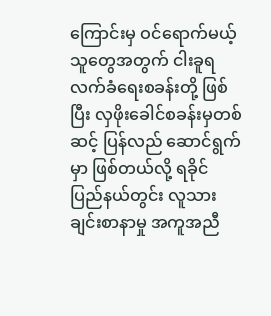ကြောင်းမှ ဝင်ရောက်မယ့်သူတွေအတွက် ငါးခူရ လက်ခံရေးစခန်းတို့ ဖြစ်ပြီး လှဖိုးခေါင်စခန်းမှတစ်ဆင့် ပြန်လည် ဆောင်ရွက်မှာ ဖြစ်တယ်လို့ ရခိုင် ပြည်နယ်တွင်း လူသားချင်းစာနာမှု အကူအညီ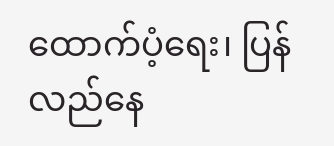ထောက်ပံ့ရေး၊ ပြန်လည်နေ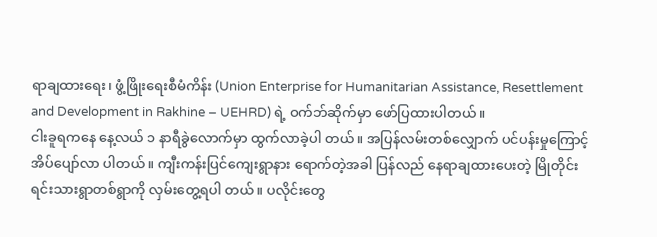ရာချထားရေး၊ ဖွံ့ဖြိုးရေးစီမံကိန်း (Union Enterprise for Humanitarian Assistance, Resettlement and Development in Rakhine – UEHRD) ရဲ့ ဝက်ဘ်ဆိုက်မှာ ဖော်ပြထားပါတယ်။
ငါးခူရကနေ နေ့လယ် ၁ နာရီခွဲလောက်မှာ ထွက်လာခဲ့ပါ တယ်။ အပြန်လမ်းတစ်လျှောက် ပင်ပန်းမှုကြောင့် အိပ်ပျော်လာ ပါတယ်။ ကျီးကန်းပြင်ကျေးရွာနား ရောက်တဲ့အခါ ပြန်လည် နေရာချထားပေးတဲ့ မြိုတိုင်းရင်းသားရွာတစ်ရွာကို လှမ်းတွေ့ရပါ တယ်။ ပလိုင်းတွေ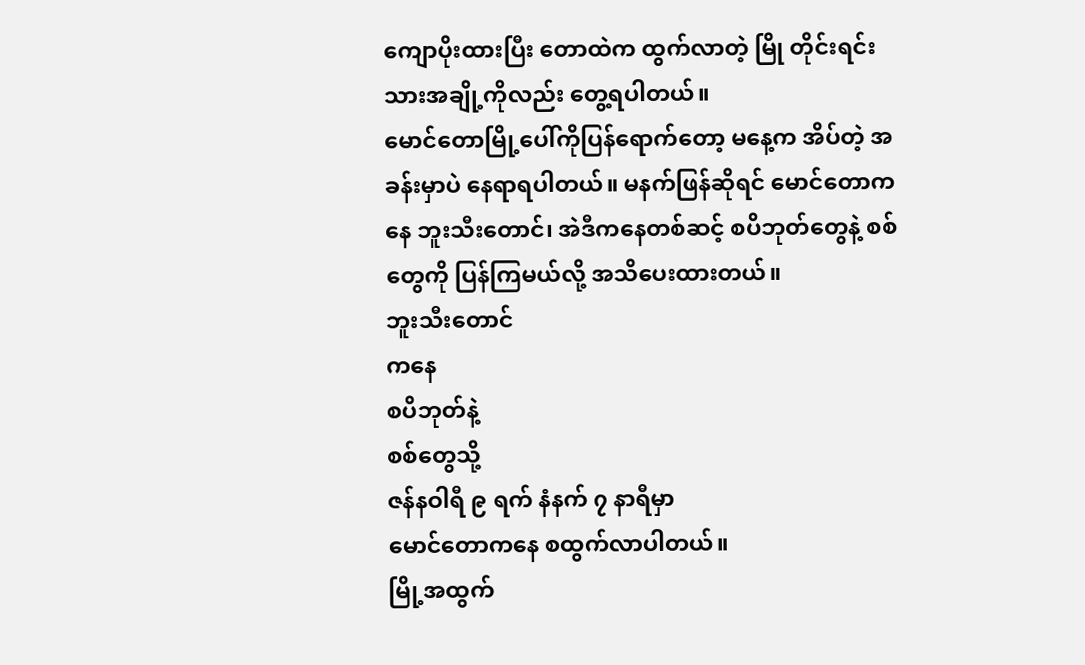ကျောပိုးထားပြီး တောထဲက ထွက်လာတဲ့ မြို တိုင်းရင်းသားအချို့ကိုလည်း တွေ့ရပါတယ်။
မောင်တောမြို့ပေါ်ကိုပြန်ရောက်တော့ မနေ့က အိပ်တဲ့ အခန်းမှာပဲ နေရာရပါတယ်။ မနက်ဖြန်ဆိုရင် မောင်တောကနေ ဘူးသီးတောင်၊ အဲဒီကနေတစ်ဆင့် စပိဘုတ်တွေနဲ့ စစ်တွေကို ပြန်ကြမယ်လို့ အသိပေးထားတယ်။
ဘူးသီးတောင်
ကနေ
စပိဘုတ်နဲ့
စစ်တွေသို့
ဇန်နဝါရီ ၉ ရက် နံနက် ၇ နာရီမှာ
မောင်တောကနေ စထွက်လာပါတယ်။
မြို့အထွက်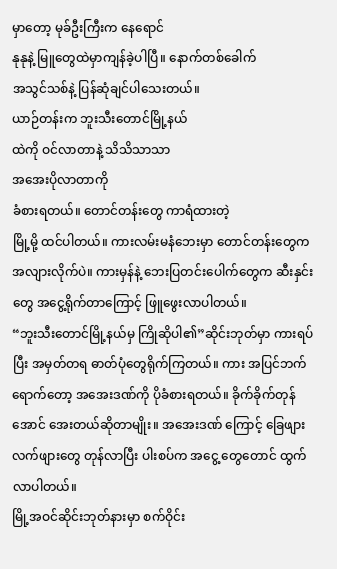မှာတော့ မုခ်ဦးကြီးက နေရောင်
နုနုနဲ့ မြူတွေထဲမှာကျန်ခဲ့ပါပြီ။ နောက်တစ်ခေါက်
အသွင်သစ်နဲ့ ပြန်ဆုံချင်ပါသေးတယ်။
ယာဉ်တန်းက ဘူးသီးတောင်မြို့နယ်
ထဲကို ဝင်လာတာနဲ့ သိသိသာသာ
အအေးပိုလာတာကို
ခံစားရတယ်။ တောင်တန်းတွေ ကာရံထားတဲ့
မြို့မို့ ထင်ပါတယ်။ ကားလမ်းမနံဘေးမှာ တောင်တန်းတွေက အလျားလိုက်ပဲ။ ကားမှန်နဲ့ ဘေးပြတင်းပေါက်တွေက ဆီးနှင်းတွေ အငွေ့ရိုက်တာကြောင့် ဖြူဖွေးလာပါတယ်။
“ဘူးသီးတောင်မြို့နယ်မှ ကြိုဆိုပါ၏”ဆိုင်းဘုတ်မှာ ကားရပ်ပြီး အမှတ်တရ ဓာတ်ပုံတွေရိုက်ကြတယ်။ ကား အပြင်ဘက်ရောက်တော့ အအေးဒဏ်ကို ပိုခံစားရတယ်။ ခိုက်ခိုက်တုန်အောင် အေးတယ်ဆိုတာမျိုး။ အအေးဒဏ် ကြောင့် ခြေဖျား လက်ဖျားတွေ တုန်လာပြီး ပါးစပ်က အငွေ့ တွေတောင် ထွက်လာပါတယ်။
မြို့အဝင်ဆိုင်းဘုတ်နားမှာ စက်ဝိုင်း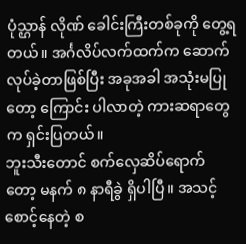ပုံသ္ဌာန် လိုဏ် ခေါင်းကြီးတစ်ခုကို တွေ့ရတယ်။ အင်္ဂလိပ်လက်ထက်က ဆောက်လုပ်ခဲ့တာဖြစ်ပြီး အခုအခါ အသုံးမပြုတော့ ကြောင်း ပါလာတဲ့ ကားဆရာတွေက ရှင်းပြတယ်။
ဘူးသီးတောင် စက်လှေဆိပ်ရောက်တော့ မနက် ၈ နာရီခွဲ ရှိပါပြီ။ အသင့်စောင့်နေတဲ့ စ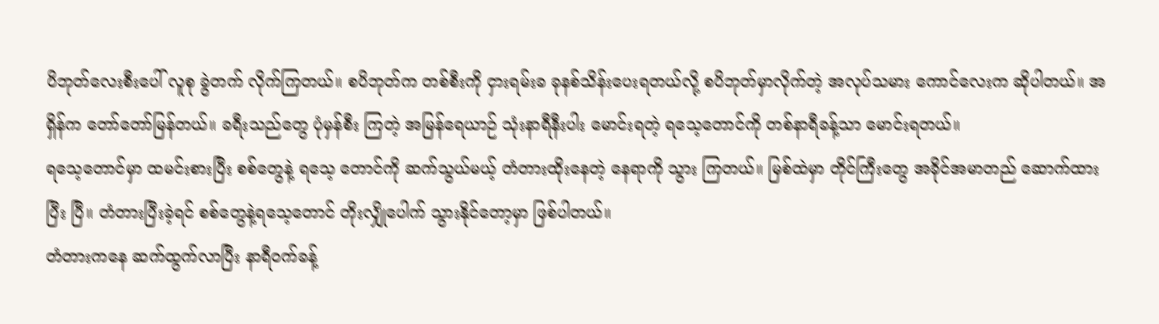ပိဘုတ်လေးစီးပေါ် လူစု ခွဲတက် လိုက်ကြတယ်။ စပိဘုတ်က တစ်စီးကို ငှားရမ်းခ ခုနစ်သိန်းပေးရတယ်လို့ စပိဘုတ်မှာလိုက်တဲ့ အလုပ်သမား ကောင်လေးက ဆိုပါတယ်။ အရှိန်က တော်တော်မြန်တယ်။ ခရီးသည်တွေ ပုံမှန်စီး ကြတဲ့ အမြန်ရေယာဉ် သုံးနာရီနီးပါး မောင်းရတဲ့ ရသေ့တောင်ကို တစ်နာရီခန့်သာ မောင်းရတယ်။
ရသေ့တောင်မှာ ထမင်းစားပြီး စစ်တွေနဲ့ ရသေ့ တောင်ကို ဆက်သွယ်မယ့် တံတားထိုးနေတဲ့ နေရာကို သွား ကြတယ်။ မြစ်ထဲမှာ တိုင်ကြီးတွေ အခိုင်အမာတည် ဆောက်ထားပြီး ပြီ။ တံတားပြီးခဲ့ရင် စစ်တွေနဲ့ရသေ့တောင် တိုးလျှိုပေါက် သွားနိုင်တော့မှာ ဖြစ်ပါတယ်။
တံတားကနေ ဆက်ထွက်လာပြီး နာရီဝက်ခန့်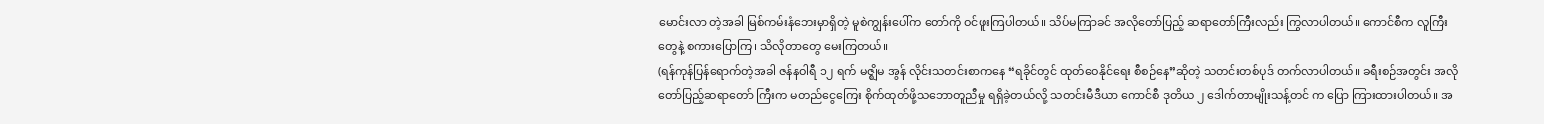မောင်းလာ တဲ့အခါ မြစ်ကမ်းနံဘေးမှာရှိတဲ့ မူစဲကျွန်းပေါ်က တော်ကို ဝင်ဖူးကြပါတယ်။ သိပ်မကြာခင် အလိုတော်ပြည့် ဆရာတော်ကြီးလည်း ကြွလာပါတယ်။ ကောင်စီက လူကြီးတွေနဲ့ စကားပြောကြ၊ သိလိုတာတွေ မေးကြတယ်။
(ရန်ကုန်ပြန်ရောက်တဲ့အခါ ဇန်နဝါရီ ၁၂ ရက် မဇ္ဈိမ အွန် လိုင်းသတင်းစာကနေ “ရခိုင်တွင် ထုတ်ဝေနိုင်ရေး စီစဉ်နေ”ဆိုတဲ့ သတင်းတစ်ပုဒ် တက်လာပါတယ်။ ခရီးစဉ်အတွင်း အလိုတော်ပြည့်ဆရာတော် ကြီးက မတည်ငွေကြေး စိုက်ထုတ်ဖို့သဘောတူညီမှု ရရှိခဲ့တယ်လို့ သတင်းမီဒီယာ ကောင်စီ ဒုတိယ ၂ ဒေါက်တာမျိုးသန့်တင် က ပြော ကြားထားပါတယ်။ အ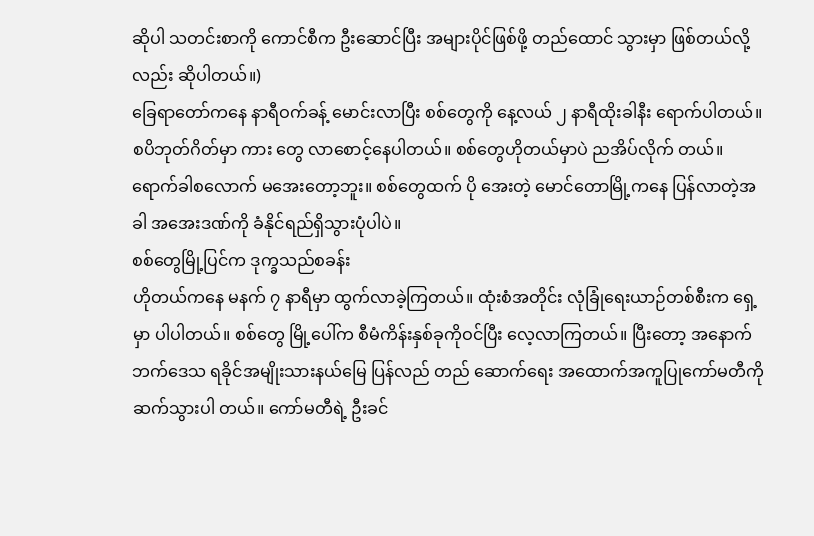ဆိုပါ သတင်းစာကို ကောင်စီက ဦးဆောင်ပြီး အများပိုင်ဖြစ်ဖို့ တည်ထောင် သွားမှာ ဖြစ်တယ်လို့လည်း ဆိုပါတယ်။)
ခြေရာတော်ကနေ နာရီဝက်ခန့် မောင်းလာပြီး စစ်တွေကို နေ့လယ် ၂ နာရီထိုးခါနီး ရောက်ပါတယ်။ စပိဘုတ်ဂိတ်မှာ ကား တွေ လာစောင့်နေပါတယ်။ စစ်တွေဟိုတယ်မှာပဲ ညအိပ်လိုက် တယ်။ ရောက်ခါစလောက် မအေးတော့ဘူး။ စစ်တွေထက် ပို အေးတဲ့ မောင်တောမြို့ကနေ ပြန်လာတဲ့အခါ အအေးဒဏ်ကို ခံနိုင်ရည်ရှိသွားပုံပါပဲ။
စစ်တွေမြို့ပြင်က ဒုက္ခသည်စခန်း
ဟိုတယ်ကနေ မနက် ၇ နာရီမှာ ထွက်လာခဲ့ကြတယ်။ ထုံးစံအတိုင်း လုံခြုံရေးယာဉ်တစ်စီးက ရှေ့မှာ ပါပါတယ်။ စစ်တွေ မြို့ပေါ်က စီမံကိန်းနှစ်ခုကိုဝင်ပြီး လေ့လာကြတယ်။ ပြီးတော့ အနောက်ဘက်ဒေသ ရခိုင်အမျိုးသားနယ်မြေ ပြန်လည် တည် ဆောက်ရေး အထောက်အကူပြုကော်မတီကို ဆက်သွားပါ တယ်။ ကော်မတီရဲ့ ဦးခင်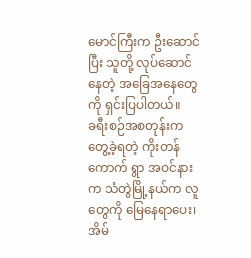မောင်ကြီးက ဦးဆောင်ပြီး သူတို့ လုပ်ဆောင်နေတဲ့ အခြေအနေတွေကို ရှင်းပြပါတယ်။
ခရီးစဉ်အစတုန်းက တွေ့ခဲ့ရတဲ့ ကိုးတန်ကောက် ရွာ အဝင်နားက သံတွဲမြို့နယ်က လူတွေကို မြေနေရာပေး၊ အိမ်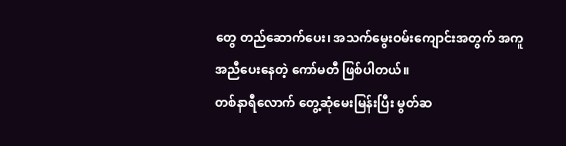တွေ တည်ဆောက်ပေး၊ အသက်မွေးဝမ်းကျောင်းအတွက် အကူ အညီပေးနေတဲ့ ကော်မတီ ဖြစ်ပါတယ်။
တစ်နာရီလောက် တွေ့ဆုံမေးမြန်းပြီး မွတ်ဆ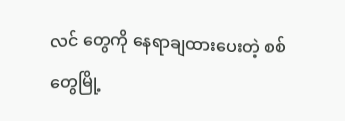လင် တွေကို နေရာချထားပေးတဲ့ စစ်တွေမြို့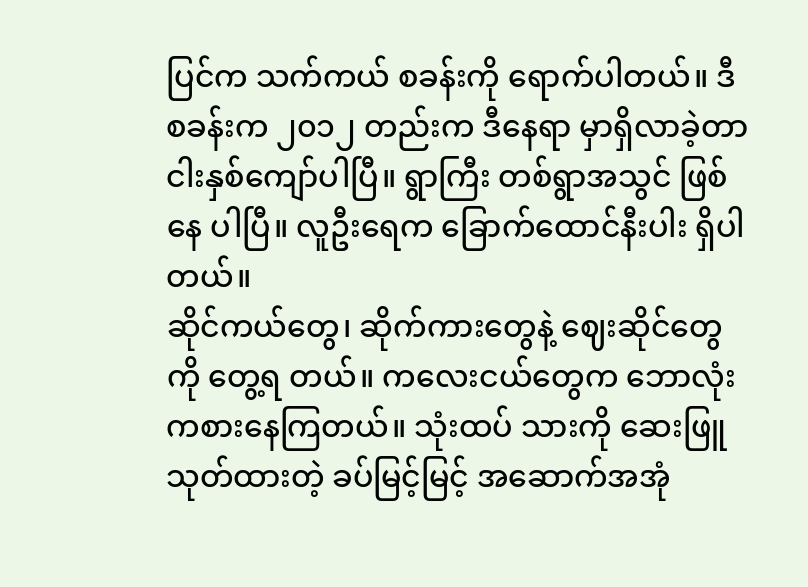ပြင်က သက်ကယ် စခန်းကို ရောက်ပါတယ်။ ဒီစခန်းက ၂၀၁၂ တည်းက ဒီနေရာ မှာရှိလာခဲ့တာ ငါးနှစ်ကျော်ပါပြီ။ ရွာကြီး တစ်ရွာအသွင် ဖြစ်နေ ပါပြီ။ လူဦးရေက ခြောက်ထောင်နီးပါး ရှိပါတယ်။
ဆိုင်ကယ်တွေ၊ ဆိုက်ကားတွေနဲ့ ဈေးဆိုင်တွေကို တွေ့ရ တယ်။ ကလေးငယ်တွေက ဘောလုံးကစားနေကြတယ်။ သုံးထပ် သားကို ဆေးဖြူသုတ်ထားတဲ့ ခပ်မြင့်မြင့် အဆောက်အအုံ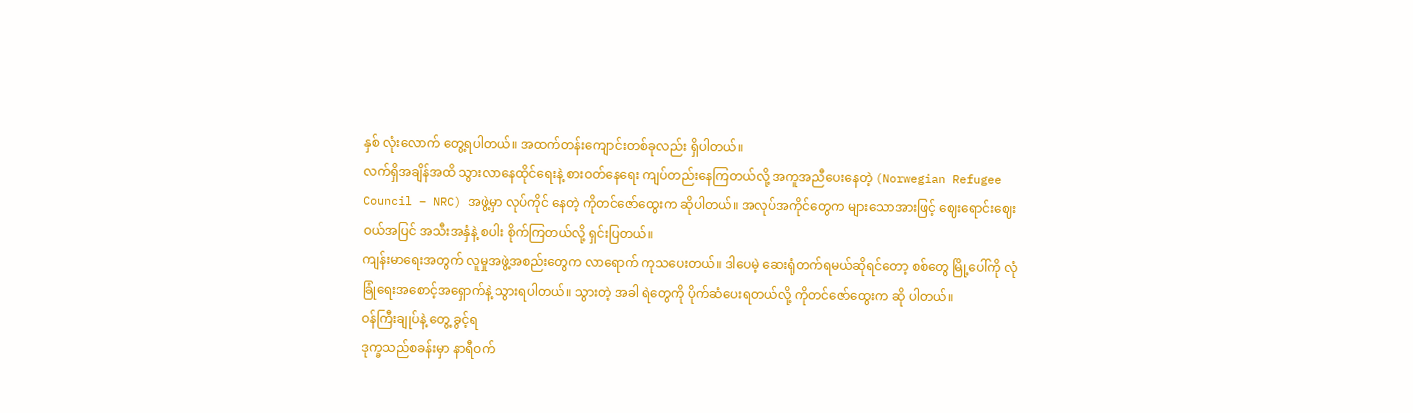နှစ် လုံးလောက် တွေ့ရပါတယ်။ အထက်တန်းကျောင်းတစ်ခုလည်း ရှိပါတယ်။
လက်ရှိအချိန်အထိ သွားလာနေထိုင်ရေးနဲ့ စားဝတ်နေရေး ကျပ်တည်းနေကြတယ်လို့ အကူအညီပေးနေတဲ့ (Norwegian Refugee Council – NRC) အဖွဲ့မှာ လုပ်ကိုင် နေတဲ့ ကိုတင်ဇော်ထွေးက ဆိုပါတယ်။ အလုပ်အကိုင်တွေက များသောအားဖြင့် ဈေးရောင်းဈေးဝယ်အပြင် အသီးအနှံနဲ့ စပါး စိုက်ကြတယ်လို့ ရှင်းပြတယ်။
ကျန်းမာရေးအတွက် လူမှုအဖွဲ့အစည်းတွေက လာရောက် ကုသပေးတယ်။ ဒါပေမဲ့ ဆေးရုံတက်ရမယ်ဆိုရင်တော့ စစ်တွေ မြို့ပေါ်ကို လုံခြုံရေးအစောင့်အရှောက်နဲ့ သွားရပါတယ်။ သွားတဲ့ အခါ ရဲတွေကို ပိုက်ဆံပေးရတယ်လို့ ကိုတင်ဇော်ထွေးက ဆို ပါတယ်။
ဝန်ကြီးချုပ်နဲ့ တွေ့ ခွင့်ရ
ဒုက္ခသည်စခန်းမှာ နာရီဝက်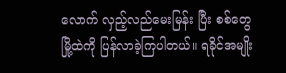လောက် လှည့်လည်မေးမြန်း ပြီး စစ်တွေမြို့ထဲကို ပြန်လာခဲ့ကြပါတယ်။ ရခိုင်အမျိုး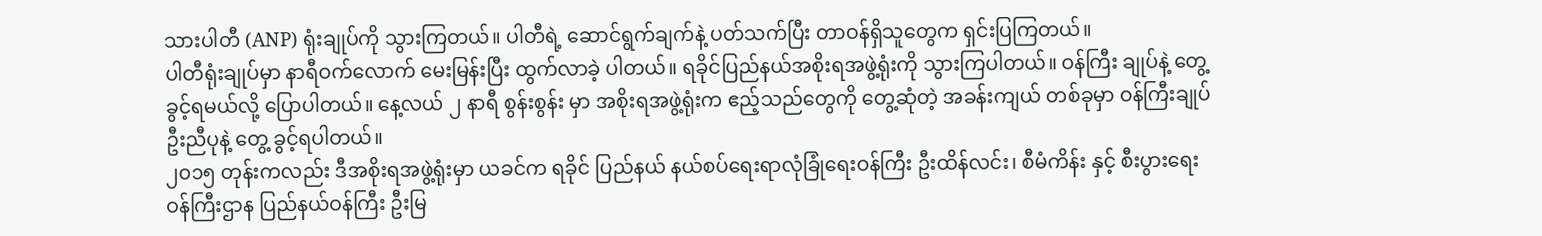သားပါတီ (ANP) ရုံးချုပ်ကို သွားကြတယ်။ ပါတီရဲ့ ဆောင်ရွက်ချက်နဲ့ ပတ်သက်ပြီး တာဝန်ရှိသူတွေက ရှင်းပြကြတယ်။
ပါတီရုံးချုပ်မှာ နာရီဝက်လောက် မေးမြန်းပြီး ထွက်လာခဲ့ ပါတယ်။ ရခိုင်ပြည်နယ်အစိုးရအဖွဲ့ရုံးကို သွားကြပါတယ်။ ဝန်ကြီး ချုပ်နဲ့ တွေ့ ခွင့်ရမယ်လို့ ပြောပါတယ်။ နေ့လယ် ၂ နာရီ စွန်းစွန်း မှာ အစိုးရအဖွဲ့ရုံးက ဧည့်သည်တွေကို တွေ့ဆုံတဲ့ အခန်းကျယ် တစ်ခုမှာ ဝန်ကြီးချုပ် ဦးညီပုနဲ့ တွေ့ ခွင့်ရပါတယ်။
၂၀၁၅ တုန်းကလည်း ဒီအစိုးရအဖွဲ့ရုံးမှာ ယခင်က ရခိုင် ပြည်နယ် နယ်စပ်ရေးရာလုံခြုံရေးဝန်ကြီး ဦးထိန်လင်း၊ စီမံကိန်း နှင့် စီးပွားရေးဝန်ကြီးဌာန ပြည်နယ်ဝန်ကြီး ဦးမြ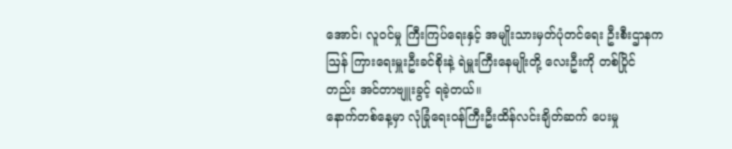အောင်၊ လူဝင်မှု ကြီးကြပ်ရေးနှင့် အမျိုးသားမှတ်ပုံတင်ရေး ဦးစီးဌာနက ဩန် ကြားရေးမှူးဦးခင်စိုးနဲ့ ရဲမှူးကြီးနေမျိုးတို့ လေးဦးကို တစ်ပြိုင် တည်း အင်တာဗျူးခွင့် ရခဲ့တယ်။
နောက်တစ်နေ့မှာ လုံခြုံရေးဝန်ကြီးဦးထိန်လင်းချိတ်ဆက် ပေးမှု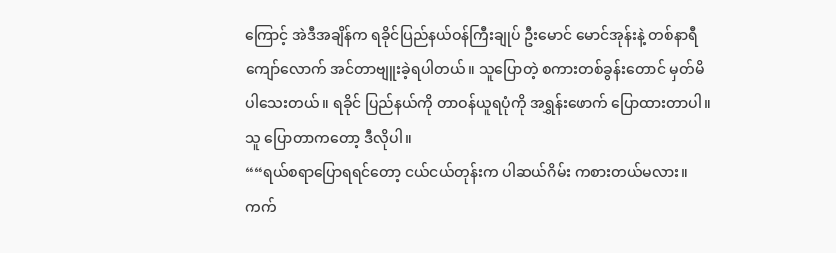ကြောင့် အဲဒီအချိန်က ရခိုင်ပြည်နယ်ဝန်ကြီးချုပ် ဦးမောင် မောင်အုန်းနဲ့ တစ်နာရီကျော်လောက် အင်တာဗျူးခဲ့ရပါတယ်။ သူပြောတဲ့ စကားတစ်ခွန်းတောင် မှတ်မိပါသေးတယ်။ ရခိုင် ပြည်နယ်ကို တာဝန်ယူရပုံကို အရွှန်းဖောက် ပြောထားတာပါ။ သူ ပြောတာကတော့ ဒီလိုပါ။
““ရယ်စရာပြောရရင်တော့ ငယ်ငယ်တုန်းက ပါဆယ်ဂိမ်း ကစားတယ်မလား။ ကက်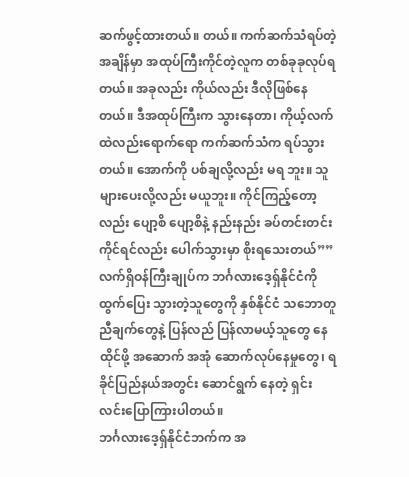ဆက်ဖွင့်ထားတယ်။ တယ်။ ကက်ဆက်သံရပ်တဲ့ အချိန်မှာ အထုပ်ကြီးကိုင်တဲ့လူက တစ်ခုခုလုပ်ရတယ်။ အခုလည်း ကိုယ်လည်း ဒီလိုဖြစ်နေတယ်။ ဒီအထုပ်ကြီးက သွားနေတာ၊ ကိုယ့်လက်ထဲလည်းရောက်ရော ကက်ဆက်သံက ရပ်သွားတယ်။ အောက်ကို ပစ်ချလို့လည်း မရ ဘူး။ သူများပေးလို့လည်း မယူဘူး။ ကိုင်ကြည့်တော့လည်း ပျော့စိ ပျော့စိနဲ့ နည်းနည်း ခပ်တင်းတင်းကိုင်ရင်လည်း ပေါက်သွားမှာ စိုးရသေးတယ်””
လက်ရှိဝန်ကြီးချုပ်က ဘင်္ဂလားဒေ့ရှ်နိုင်ငံကို ထွက်ပြေး သွားတဲ့သူတွေကို နှစ်နိုင်ငံ သဘောတူညီချက်တွေနဲ့ ပြန်လည် ပြန်လာမယ့်သူတွေ နေထိုင်ဖို့ အဆောက် အအုံ ဆောက်လုပ်နေမှုတွေ၊ ရခိုင်ပြည်နယ်အတွင်း ဆောင်ရွက် နေတဲ့ ရှင်းလင်းပြောကြားပါတယ်။
ဘင်္ဂလားဒေ့ရှ်နိုင်ငံဘက်က အ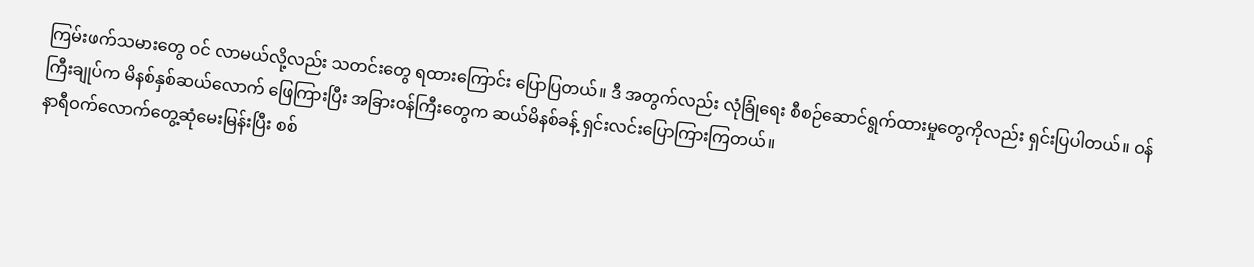ကြမ်းဖက်သမားတွေ ဝင် လာမယ်လို့လည်း သတင်းတွေ ရထားကြောင်း ပြောပြတယ်။ ဒီ အတွက်လည်း လုံခြုံရေး စီစဉ်ဆောင်ရွက်ထားမှုတွေကိုလည်း ရှင်းပြပါတယ်။ ဝန်ကြီးချုပ်က မိနစ်နှစ်ဆယ်လောက် ဖြေကြားပြီး အခြားဝန်ကြီးတွေက ဆယ်မိနစ်ခန့် ရှင်းလင်းပြောကြားကြတယ်။
နာရီဝက်လောက်တွေ့ဆုံမေးမြန်းပြီး စစ်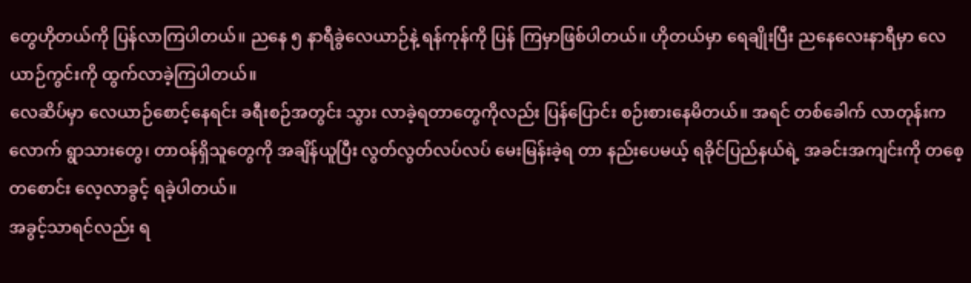တွေဟိုတယ်ကို ပြန်လာကြပါတယ်။ ညနေ ၅ နာရီခွဲလေယာဉ်နဲ့ ရန်ကုန်ကို ပြန် ကြမှာဖြစ်ပါတယ်။ ဟိုတယ်မှာ ရေချိုးပြီး ညနေလေးနာရီမှာ လေယာဉ်ကွင်းကို ထွက်လာခဲ့ကြပါတယ်။
လေဆိပ်မှာ လေယာဉ်စောင့်နေရင်း ခရီးစဉ်အတွင်း သွား လာခဲ့ရတာတွေကိုလည်း ပြန်ပြောင်း စဉ်းစားနေမိတယ်။ အရင် တစ်ခေါက် လာတုန်းကလောက် ရွာသားတွေ၊ တာဝန်ရှိသူတွေကို အချိန်ယူပြီး လွတ်လွတ်လပ်လပ် မေးမြန်းခဲ့ရ တာ နည်းပေမယ့် ရခိုင်ပြည်နယ်ရဲ့ အခင်းအကျင်းကို တစေ့ တစောင်း လေ့လာခွင့် ရခဲ့ပါတယ်။
အခွင့်သာရင်လည်း ရ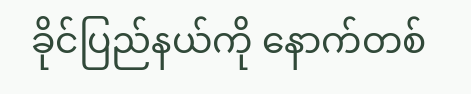ခိုင်ပြည်နယ်ကို နောက်တစ်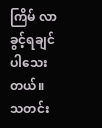ကြိမ် လာခွင့်ရချင်ပါသေးတယ်။ သတင်း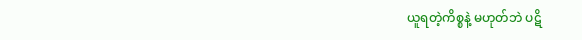ယူရတဲ့ကိစ္စနဲ့ မဟုတ်ဘဲ ပဋိ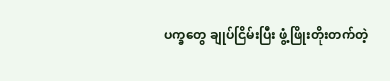ပက္ခတွေ ချုပ်ငြိမ်းပြီး ဖွံ့ဖြိုးတိုးတက်တဲ့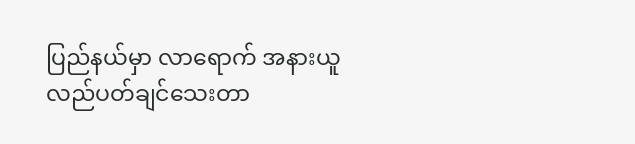ပြည်နယ်မှာ လာရောက် အနားယူ လည်ပတ်ချင်သေးတာ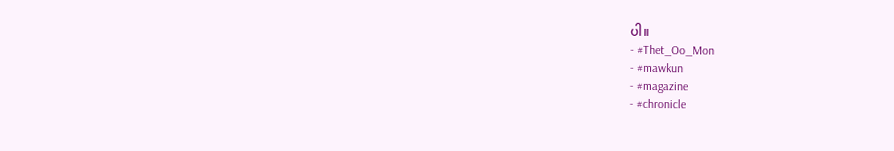ပါ။
- #Thet_Oo_Mon
- #mawkun
- #magazine
- #chronicle